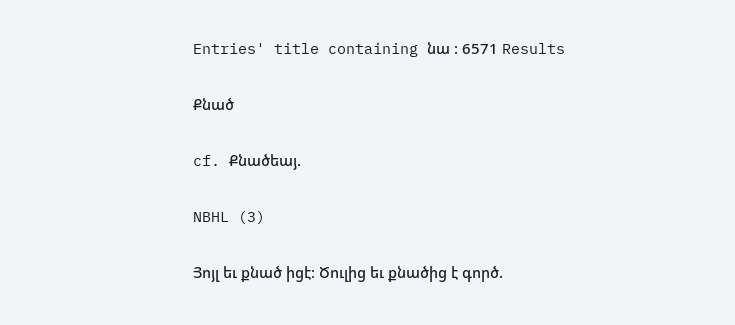Entries' title containing նա : 6571 Results

Քնած

cf. Քնածեայ.

NBHL (3)

Յոյլ եւ քնած իցէ։ Ծուլից եւ քնածից է գործ.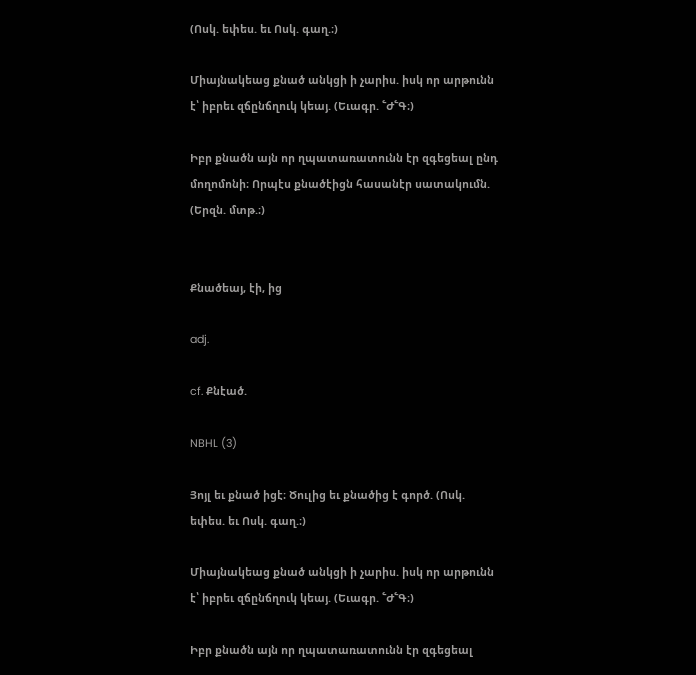(Ոսկ. եփես. եւ Ոսկ. գաղ.։)

Միայնակեաց քնած անկցի ի չարիս. իսկ որ արթունն է՝ իբրեւ զճընճղուկ կեայ. (Եւագր. ՟Ժ՟Գ։)

Իբր քնածն այն որ ղպատառատունն էր զգեցեալ ընդ մողոմոնի։ Որպէս քնածէիցն հասանէր սատակումն. (Երզն. մտթ.։)


Քնածեայ, էի, ից

adj.

cf. Քնէած.

NBHL (3)

Յոյլ եւ քնած իցէ։ Ծուլից եւ քնածից է գործ. (Ոսկ. եփես. եւ Ոսկ. գաղ.։)

Միայնակեաց քնած անկցի ի չարիս. իսկ որ արթունն է՝ իբրեւ զճընճղուկ կեայ. (Եւագր. ՟Ժ՟Գ։)

Իբր քնածն այն որ ղպատառատունն էր զգեցեալ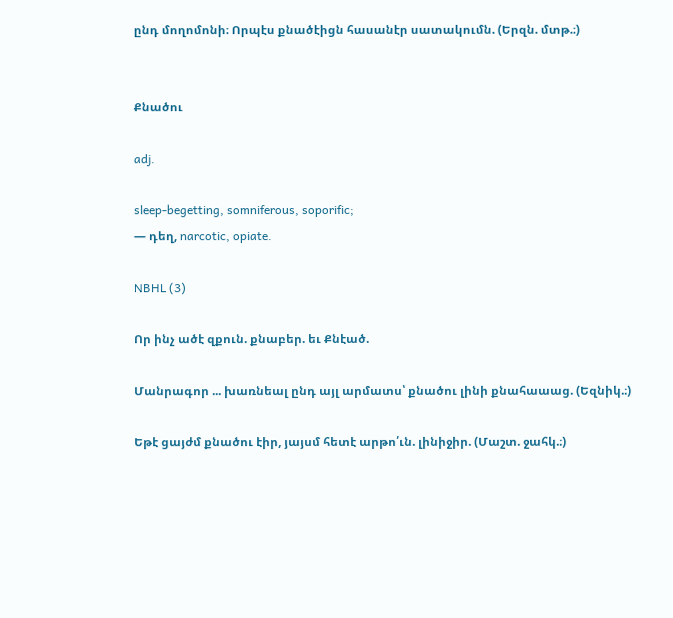ընդ մողոմոնի։ Որպէս քնածէիցն հասանէր սատակումն. (Երզն. մտթ.։)


Քնածու

adj.

sleep-begetting, somniferous, soporific;
— դեղ, narcotic, opiate.

NBHL (3)

Որ ինչ ածէ զքուն. քնաբեր. եւ Քնէած.

Մանրագոր ... խառնեալ ընդ այլ արմատս՝ քնածու լինի քնահաաաց. (Եզնիկ.։)

Եթէ ցայժմ քնածու էիր, յայսմ հետէ արթո՛ւն. լինիջիր. (Մաշտ. ջահկ.։)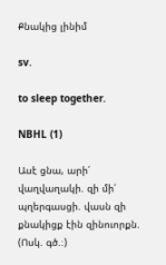Քնակից լինիմ

sv.

to sleep together.

NBHL (1)

Ասէ ցնա, արի՛ վաղվաղակի. զի մի՛ պղերգասցի. վասն զի քնակիցք էին զինուորքն. (Ոսկ. գծ.։)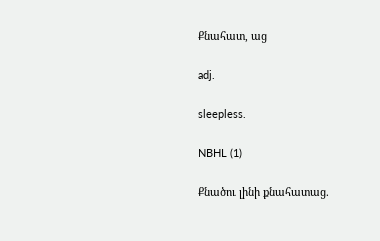Քնահատ, աց

adj.

sleepless.

NBHL (1)

Քնածու լինի քնահատաց.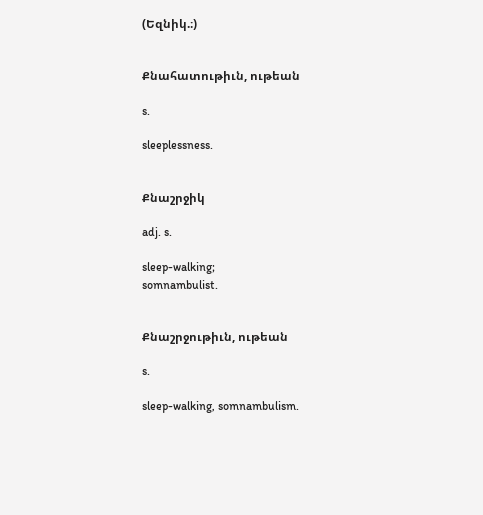(Եզնիկ.։)


Քնահատութիւն, ութեան

s.

sleeplessness.


Քնաշրջիկ

adj. s.

sleep-walking;
somnambulist.


Քնաշրջութիւն, ութեան

s.

sleep-walking, somnambulism.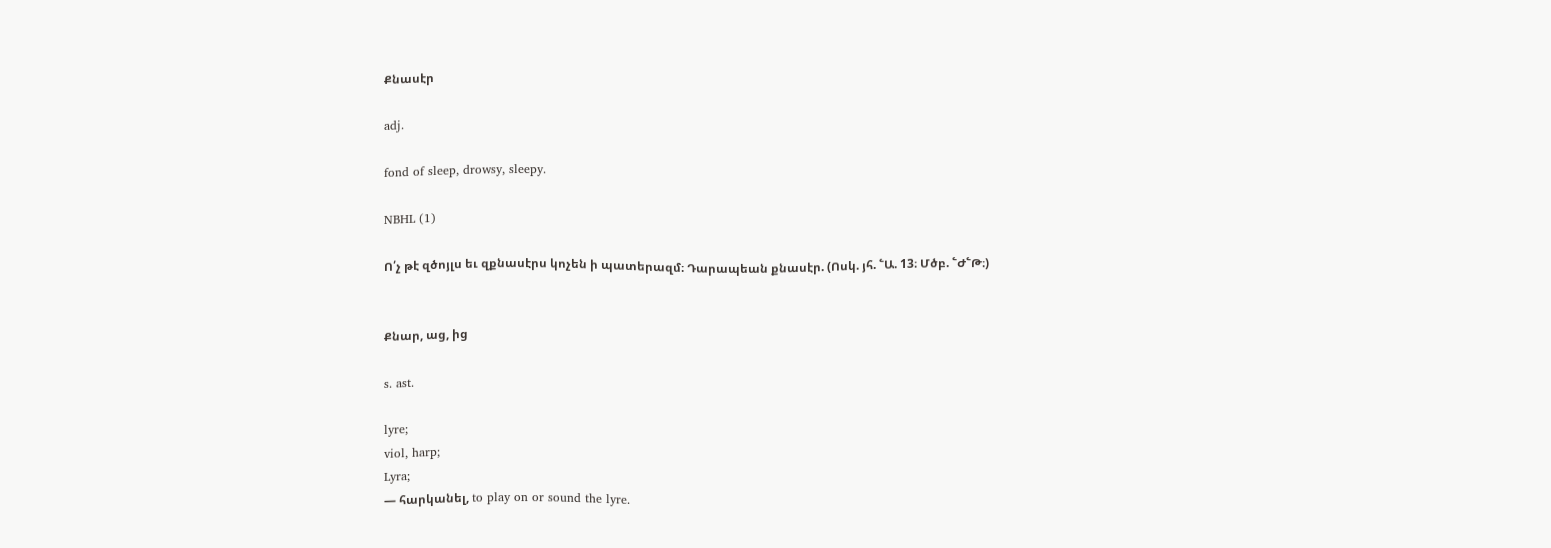Քնասէր

adj.

fond of sleep, drowsy, sleepy.

NBHL (1)

Ո՛չ թէ զծոյլս եւ զքնասէրս կոչեն ի պատերազմ։ Դարապեան քնասէր. (Ոսկ. յհ. ՟Ա. 13։ Մծբ. ՟Ժ՟Թ։)


Քնար, աց, ից

s. ast.

lyre;
viol, harp;
Lyra;
— հարկանել, to play on or sound the lyre.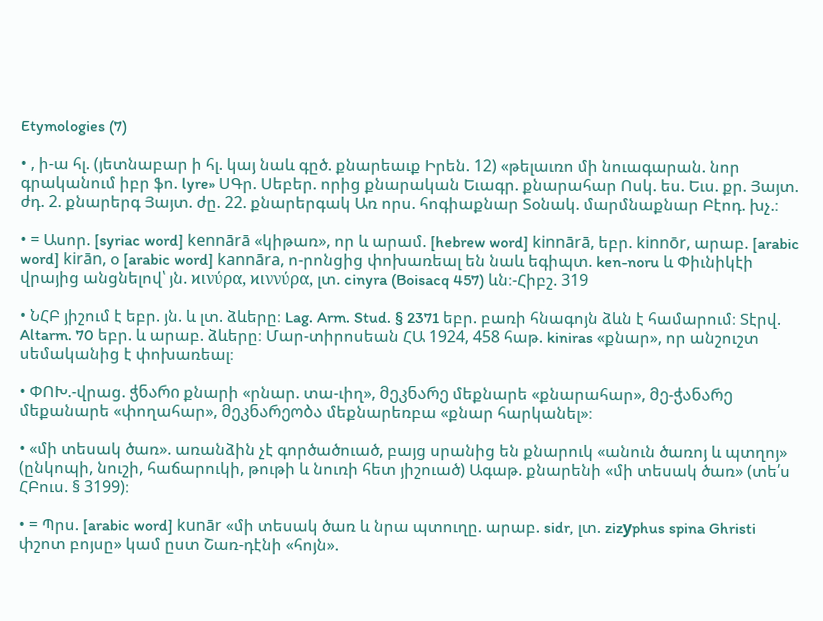Etymologies (7)

• , ի-ա հլ. (յետնաբար ի հլ. կայ նաև գըծ. քնարեաւք Իրեն. 12) «թելաւռո մի նուագարան. նոր գրականում իբր ֆո. lyre» ՍԳր. Սեբեր. որից քնարական Եւագր. քնարահար Ոսկ. ես. Եւս. քր. Յայտ. ժդ. 2. քնարերգ Յայտ. ժը. 22. քնարերգակ Առ որս. հոգիաքնար Տօնակ. մարմնաքնար Բէոդ. խչ.։

• = Ասոր. [syriac word] kennārā «կիթառ», որ և արամ. [hebrew word] kinnārā, եբր. kinnōr, արաբ. [arabic word] kirān, օ [arabic word] kannāra, ո-րոնցից փոխառեալ են նաև եգիպտ. ken-noru և Փիւնիկէի վրայից անցնելով՝ յն. ϰινύρα, ϰιννύρα, լտ. cinyra (Boisacq 457) ևն։-Հիբշ. 319

• ՆՀԲ յիշում է եբր. յն. և լտ. ձևերը։ Lag. Arm. Stud. § 2371 եբր. բառի հնագոյն ձևն է համարում։ Տէրվ. Altarm. 70 եբր. և արաբ. ձևերը։ Մար-տիրոսեան ՀԱ 1924, 458 հաթ. kiniras «քնար», որ անշուշտ սեմականից է փոխառեալ։

• ՓՈԽ.-վրաց. ჭნარი քնարի «րնար. տա-ւիղ», მეკნარე մեքնարե «քնարահար», მე-ჭანარე մեքանարե «փողահար», მეკნარეობა մեքնարեռբա «քնար հարկանել»։

• «մի տեսակ ծառ». առանձին չէ գործածուած, բայց սրանից են քնարուկ «անուն ծառոյ և պտղոյ» (ընկոպի, նուշի, հաճարուկի, թութի և նուռի հետ յիշուած) Ագաթ. քնարենի «մի տեսակ ծառ» (տե՛ս ՀԲուս. § 3199)։

• = Պրս. [arabic word] kunār «մի տեսակ ծառ և նրա պտուղը. արաբ. sidr, լտ. zizуphus spina Ghristi փշոտ բոյսը» կամ ըստ Շառ-դէնի «հոյն».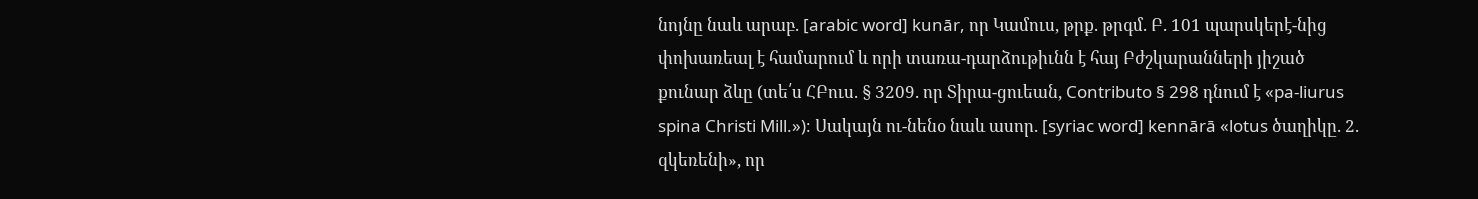նոյնը նաև արաբ. [arabic word] kunār, որ Կամուս, թրք. թրգմ. Բ. 101 պարսկերէ-նից փոխառեալ է համարում և որի տառա-դարձութիւնն է հայ Բժշկարանների յիշած քունար ձևը (տե՛ս ՀԲուս. § 3209. որ Տիրա-ցուեան, Contributo § 298 դնում է «pa-liurus spina Christi Mill.»)։ Սակայն ու-նենօ նաև ասոր. [syriac word] kennārā «lotus ծաղիկը. 2. զկեռենի», որ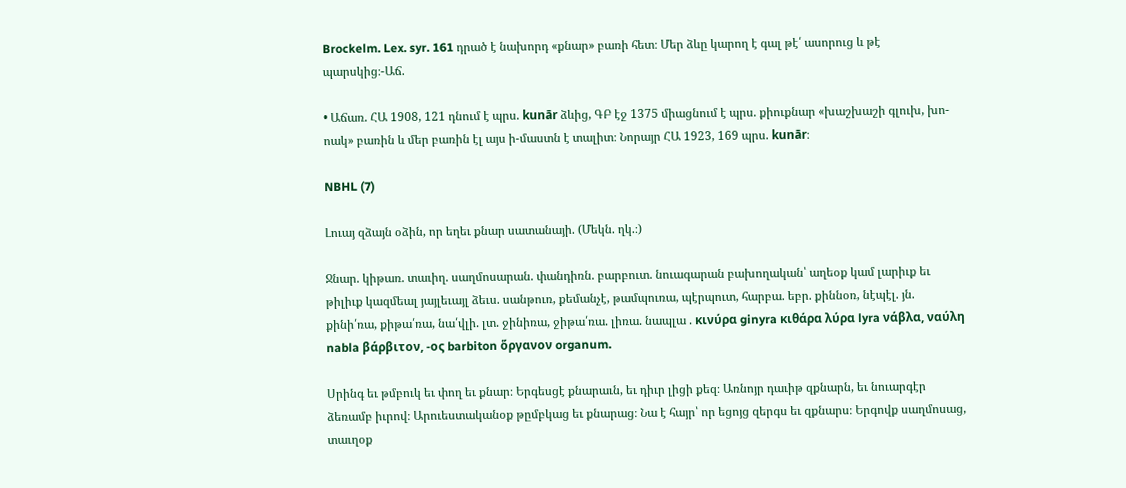Brockelm. Lex. syr. 161 դրած է նախորդ «քնար» բառի հետ։ Մեր ձևը կարող է գալ թէ՛ ասորուց և թէ պարսկից։-Աճ.

• Աճառ. ՀԱ 1908, 121 դնում է պրս. kunār ձևից, ԳԲ էջ 1375 միացնում է պրս. քիուքնար «խաշխաշի գլուխ, խո-ոակ» բառին և մեր բառին էլ այս ի-մաստն է տալիտ։ Նորայր ՀԱ 1923, 169 պրս. kunār։

NBHL (7)

Լուայ զձայն օձին, որ եղեւ քնար սատանայի. (Մեկն. ղկ.։)

Ջնար. կիթառ. տաւիղ. սաղմոսարան. փանդիռն. բարբուտ. նուագարան բախողական՝ աղեօք կամ լարիւք եւ թիլիւք կազմեալ յայլեւայլ ձեւս. սանթուռ, քեմանչէ, թամպուռա, պէրպուտ, հարբա. եբր. քիննօռ, նէպէլ. յն. քինի՛ռա, քիթա՛ռա, նա՛վլի. լտ. ջինիռա, ջիթա՛ռա. լիռա. նապլա . κινύρα ginyra κιθάρα λύρα lyra νάβλα, ναύλη nabla βάρβιτον, -ος barbiton ὅργανον organum.

Սրինգ եւ թմբուկ եւ փող եւ քնար։ Երգեսցէ քնարաւն, եւ դիւր լիցի քեզ։ Առնոյր դաւիթ զքնարն, եւ նուարգէր ձեռամբ իւրով։ Արուեստականօք թըմբկաց եւ քնարաց։ Նա է հայր՝ որ եցոյց զերգս եւ զքնարս։ Երգովք սաղմոսաց, տաւղօք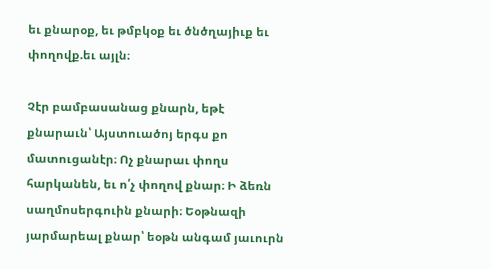եւ քնարօք, եւ թմբկօք եւ ծնծղայիւք եւ փողովք.եւ այլն։

Չէր բամբասանաց քնարն, եթէ քնարաւն՝ Այստուածոյ երգս քո մատուցանէր։ Ոչ քնարաւ փողս հարկանեն, եւ ո՛չ փողով քնար։ Ի ձեռն սաղմոսերգուին քնարի։ Եօթնազի յարմարեալ քնար՝ եօթն անգամ յաւուրն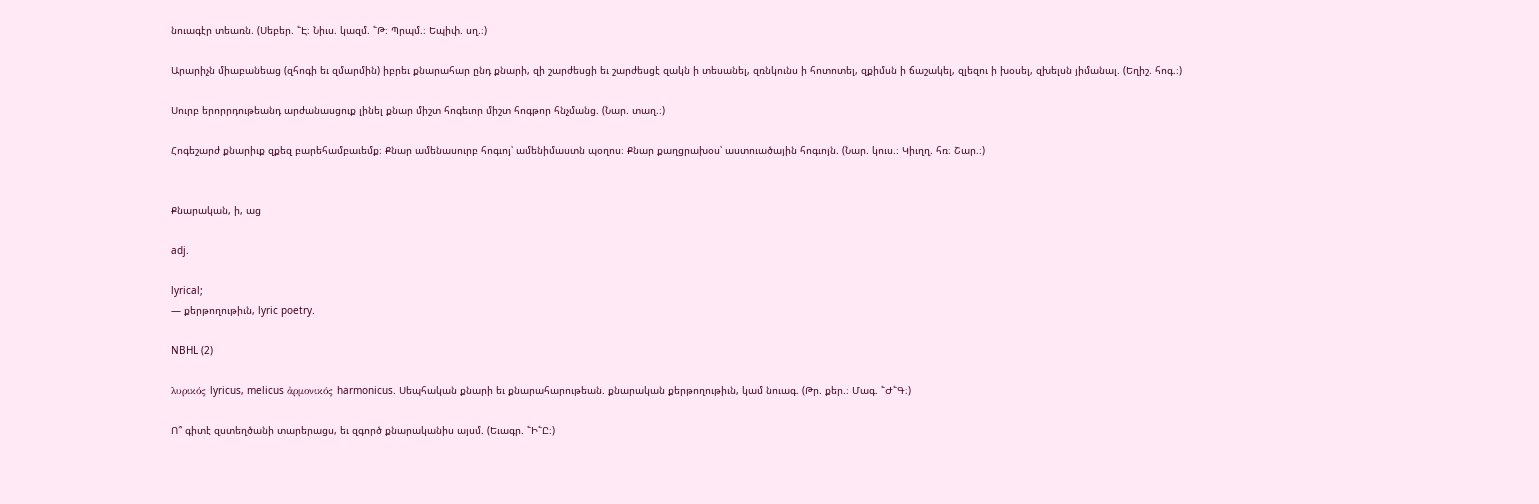նուագէր տեառն. (Սեբեր. ՟Է։ Նիւս. կազմ. ՟Թ։ Պրպմ.։ Եպիփ. սղ.։)

Արարիչն միաբանեաց (զհոգի եւ զմարմին) իբրեւ քնարահար ընդ քնարի, զի շարժեսցի եւ շարժեսցէ զակն ի տեսանել, զռնկունս ի հոտոտել, զքիմսն ի ճաշակել, զլեզու ի խօսել, զխելսն յիմանալ. (Եղիշ. հոգ.։)

Սուրբ երորրդութեանդ արժանասցուք լինել քնար միշտ հոգեւոր միշտ հոգթոր հնչմանց. (Նար. տաղ.։)

Հոգեշարժ քնարիւք զքեզ բարեհամբաւեմք։ Քնար ամենասուրբ հոգւոյ՝ ամենիմաստն պօղոս։ Քնար քաղցրախօս՝ աստուածային հոգւոյն. (Նար. կուս.։ Կիւղղ. հռ։ Շար.։)


Քնարական, ի, աց

adj.

lyrical;
— քերթողութիւն, lyric poetry.

NBHL (2)

λυρικός lyricus, melicus ἀρμονικός harmonicus. Սեպհական քնարի եւ քնարահարութեան. քնարական քերթողութիւն, կամ նուագ. (Թր. քեր.։ Մագ. ՟Ժ՟Գ։)

Ո՞ գիտէ զստեղծանի տարերացս, եւ զգործ քնարականիս այսմ. (Եւագր. ՟Ի՟Ը։)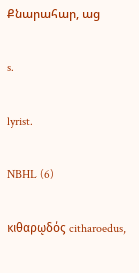Քնարահար, աց

s.

lyrist.

NBHL (6)

κιθαρῳδός citharoedus,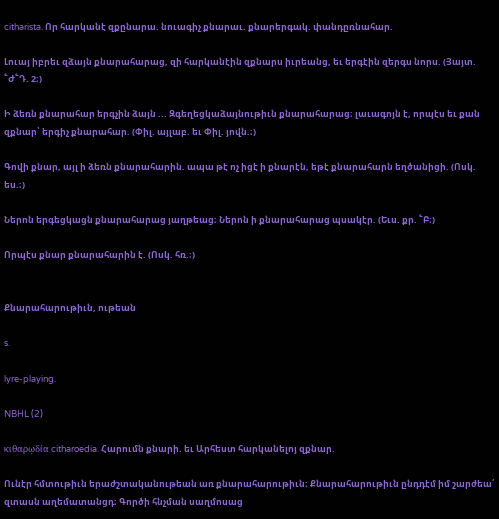citharista. Որ հարկանէ զքընարա. նուագիչ քնարաւ. քնարերգակ. փանդըռնահար.

Լուայ իբրեւ զձայն քնարահարաց, զի հարկանէին զքնարս իւրեանց, եւ երգէին զերգս նորս. (Յայտ. ՟Ժ՟Դ. 2։)

Ի ձեռն քնարահար երգչին ձայն ... Զգեղեցկաձայնութիւն քնարահարաց։ լաւագոյն է, որպէս եւ քան զքնար՝ երգիչ քնարահար. (Փիլ. այլաբ. եւ Փիլ. յովն.։)

Գովի քնար, այլ ի ձեռն քնարահարին. ապա թէ ոչ իցէ ի քնարէն, եթէ քնարահարն եղծանիցի. (Ոսկ. ես.։)

Ներոն երգեցկացն քնարահարաց յաղթեաց։ Ներոն ի քնարահարաց պսակէր. (Եւս. քր. ՟Բ։)

Որպէս քնար քնարահարին է. (Ոսկ. հռ.։)


Քնարահարութիւն, ութեան

s.

lyre-playing.

NBHL (2)

κιθαρῳδία citharoedia. Հարումն քնարի. եւ Արհեստ հարկանելոյ զքնար.

Ունէր հմտութիւն երաժշտականութեան առ քնարահարութիւն։ Քնարահարութիւն ընդդէմ իմ շարժեա՛ զտասն աղեմատանցդ։ Գործի հնչման սաղմոսաց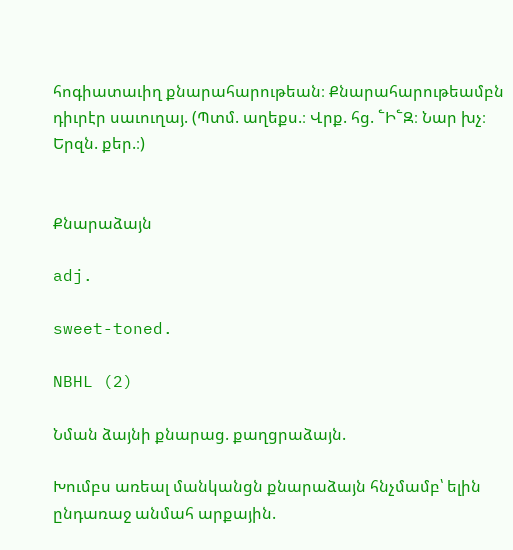հոգիատաւիղ քնարահարութեան։ Քնարահարութեամբն դիւրէր սաւուղայ. (Պտմ. աղեքս.։ Վրք. հց. ՟Ի՟Զ։ Նար խչ։ Երզն. քեր.։)


Քնարաձայն

adj.

sweet-toned.

NBHL (2)

Նման ձայնի քնարաց. քաղցրաձայն.

Խումբս առեալ մանկանցն քնարաձայն հնչմամբ՝ ելին ընդառաջ անմահ արքային.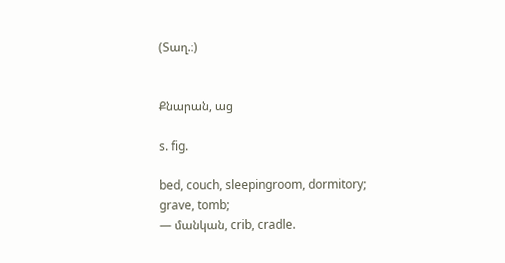(Տաղ.։)


Քնարան, աց

s. fig.

bed, couch, sleepingroom, dormitory;
grave, tomb;
— մանկան, crib, cradle.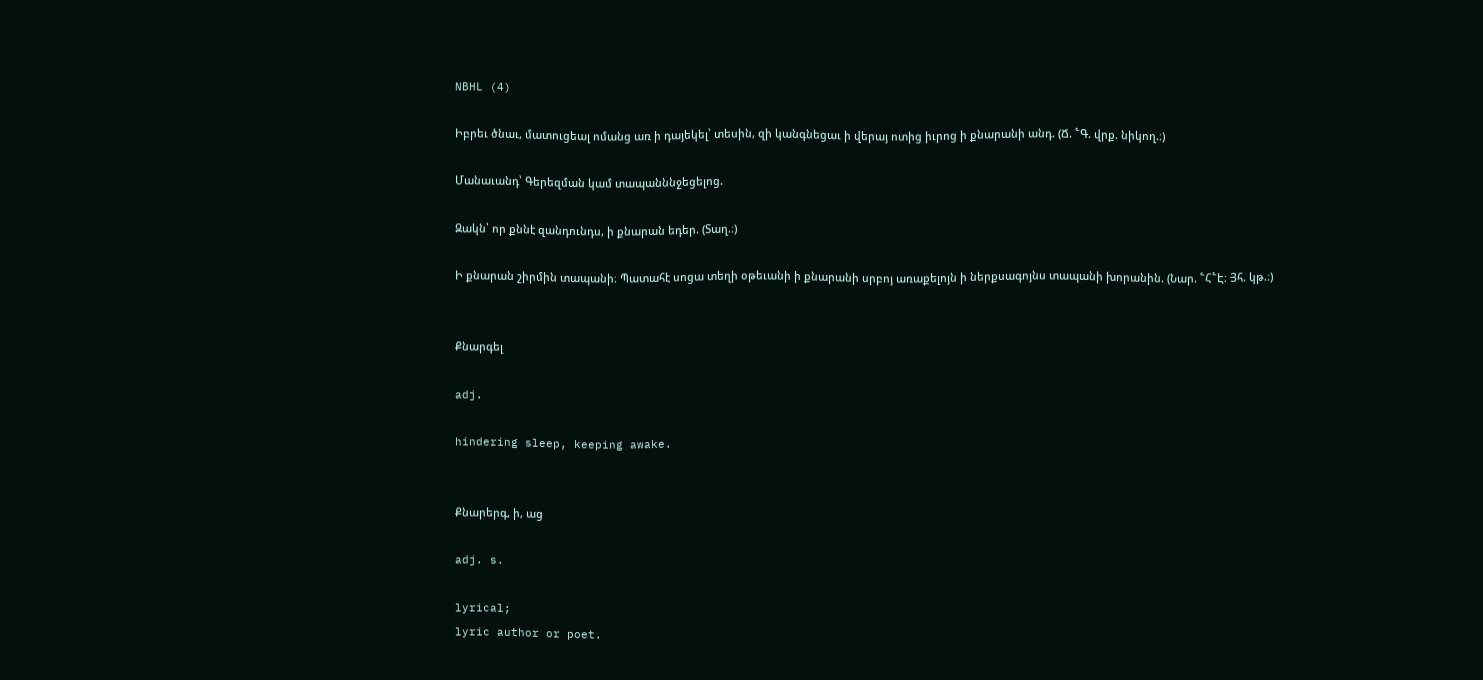NBHL (4)

Իբրեւ ծնաւ, մատուցեալ ոմանց առ ի դայեկել՝ տեսին, զի կանգնեցաւ ի վերայ ոտից իւրոց ի քնարանի անդ. (Ճ. ՟Գ. վրք. նիկող.։)

Մանաւանդ՝ Գերեզման կամ տապանննջեցելոց.

Զակն՝ որ քննէ զանդունդս, ի քնարան եդեր. (Տաղ.։)

Ի քնարան շիրմին տապանի։ Պատահէ սոցա տեղի օթեւանի ի քնարանի սրբոյ առաքելոյն ի ներքսագոյնս տապանի խորանին. (Նար. ՟Հ՟Է։ Յհ. կթ.։)


Քնարգել

adj.

hindering sleep, keeping awake.


Քնարերգ, ի, աց

adj. s.

lyrical;
lyric author or poet.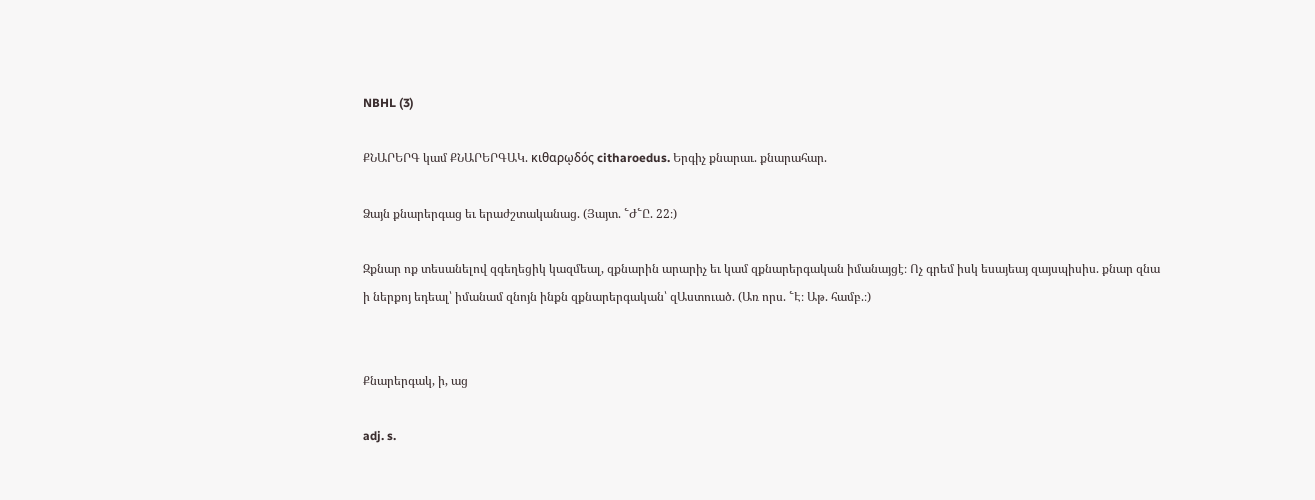NBHL (3)

ՔՆԱՐԵՐԳ կամ ՔՆԱՐԵՐԳԱԿ. κιθαρῳδός citharoedus. Երգիչ քնարաւ. քնարահար.

Ձայն քնարերգաց եւ երաժշտականաց. (Յայտ. ՟Ժ՟Ը. 22։)

Զքնար ոք տեսանելով զգեղեցիկ կազմեալ, զքնարին արարիչ եւ կամ զքնարերգական իմանայցէ։ Ոչ գրեմ իսկ եսայեայ զայսպիսիս. քնար զնա ի ներքոյ եդեալ՝ իմանամ զնոյն ինքն զքնարերգական՝ զԱստուած. (Առ որս. ՟Է։ Աթ. համբ.։)


Քնարերգակ, ի, աց

adj. s.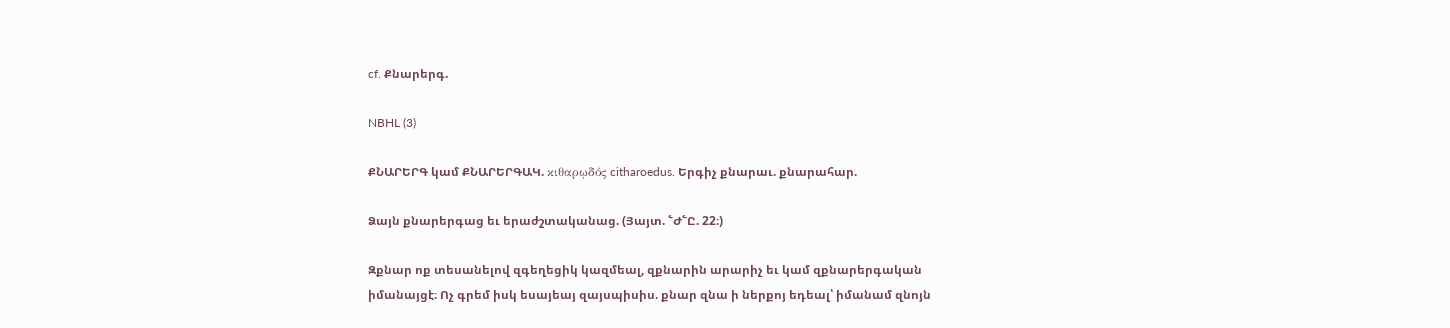cf. Քնարերգ.

NBHL (3)

ՔՆԱՐԵՐԳ կամ ՔՆԱՐԵՐԳԱԿ. κιθαρῳδός citharoedus. Երգիչ քնարաւ. քնարահար.

Ձայն քնարերգաց եւ երաժշտականաց. (Յայտ. ՟Ժ՟Ը. 22։)

Զքնար ոք տեսանելով զգեղեցիկ կազմեալ, զքնարին արարիչ եւ կամ զքնարերգական իմանայցէ։ Ոչ գրեմ իսկ եսայեայ զայսպիսիս. քնար զնա ի ներքոյ եդեալ՝ իմանամ զնոյն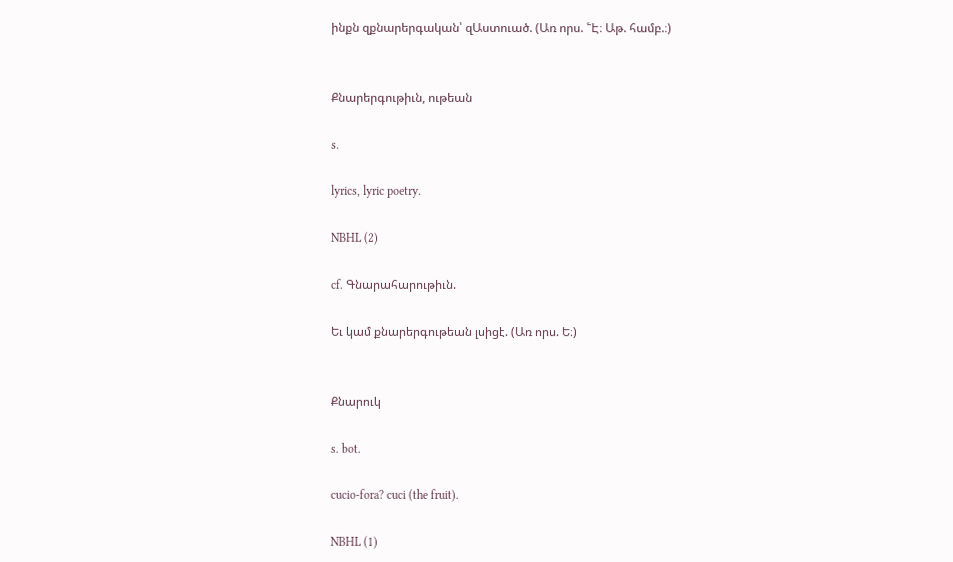ինքն զքնարերգական՝ զԱստուած. (Առ որս. ՟Է։ Աթ. համբ.։)


Քնարերգութիւն, ութեան

s.

lyrics, lyric poetry.

NBHL (2)

cf. Գնարահարութիւն.

Եւ կամ քնարերգութեան լսիցէ. (Առ որս. Ե։)


Քնարուկ

s. bot.

cucio-fora? cuci (the fruit).

NBHL (1)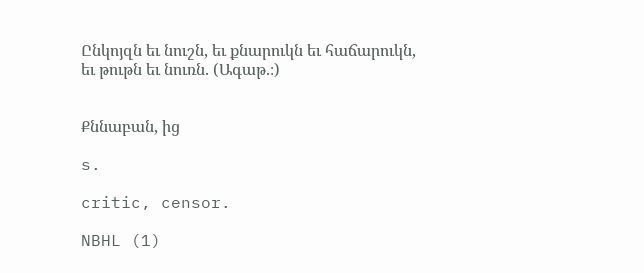Ընկոյզն եւ նուշն, եւ քնարուկն եւ հաճարուկն, եւ թութն եւ նուռն. (Ագաթ.։)


Քննաբան, ից

s.

critic, censor.

NBHL (1)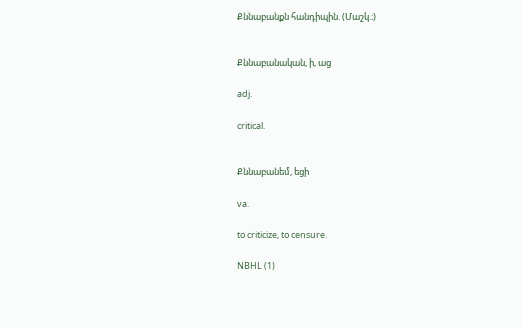Քննաբանքն հանդիպին. (Մաշկ.։)


Քննաբանական, ի, աց

adj.

critical.


Քննաբանեմ, եցի

va.

to criticize, to censure.

NBHL (1)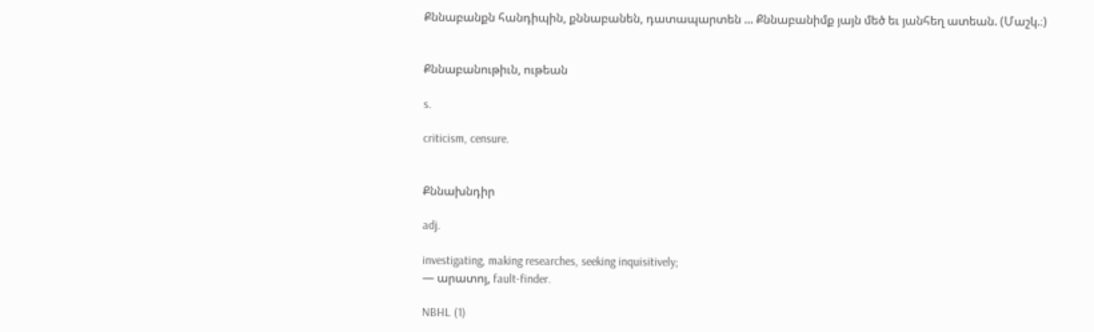Քննաբանքն հանդիպին, քննաբանեն, դատապարտեն ... Քննաբանիմք յայն մեծ եւ յանհեղ ատեան. (Մաշկ.։)


Քննաբանութիւն, ութեան

s.

criticism, censure.


Քննախնդիր

adj.

investigating, making researches, seeking inquisitively;
— արատոյ, fault-finder.

NBHL (1)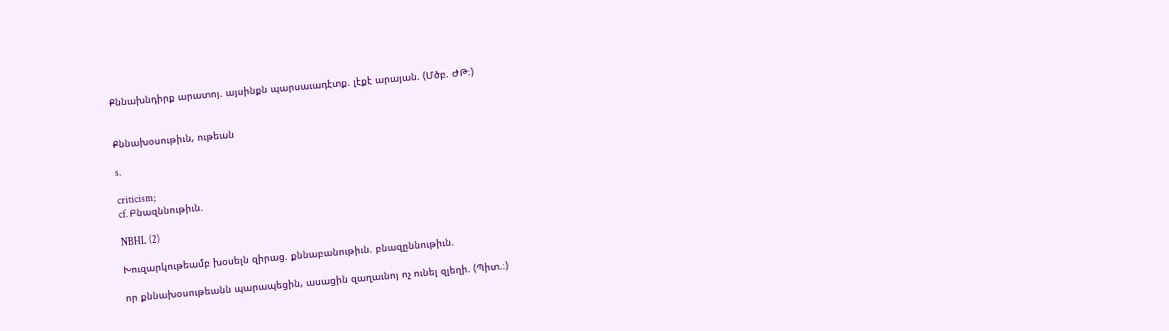Քննախնդիրք արատոյ. այսինքն պարսաւադէտք. լէքէ արայան. (Մծբ. ԺԹ։)


Քննախօսութիւն, ութեան

s.

criticism;
cf. Բնազննութիւն.

NBHL (2)

Խուզարկութեամբ խօսելն զիրաց. քննաբանութիւն. բնազըննութիւն.

որ քննախօսութեանն պարապեցին, ասացին զաղաւնոյ ոչ ունել զլեղի. (Պիտ.։)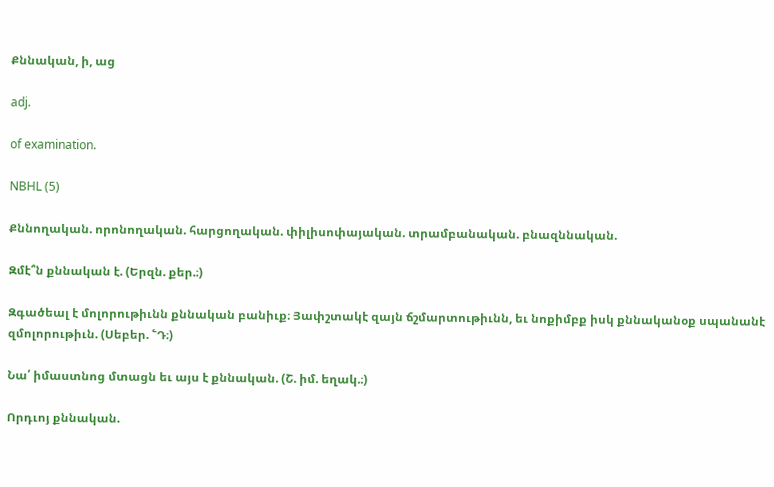Քննական, ի, աց

adj.

of examination.

NBHL (5)

Քննողական. որոնողական. հարցողական. փիլիսոփայական. տրամբանական. բնազննական.

Զմէ՞ն քննական է. (Երզն. քեր.։)

Զգածեալ է մոլորութիւնն քննական բանիւք։ Յափշտակէ զայն ճշմարտութիւնն, եւ նոքիմբք իսկ քննականօք սպանանէ զմոլորութիւն. (Սեբեր. ՟Դ։)

Նա՛ իմաստնոց մտացն եւ այս է քննական. (Շ. իմ. եղակ.։)

Որդւոյ քննական.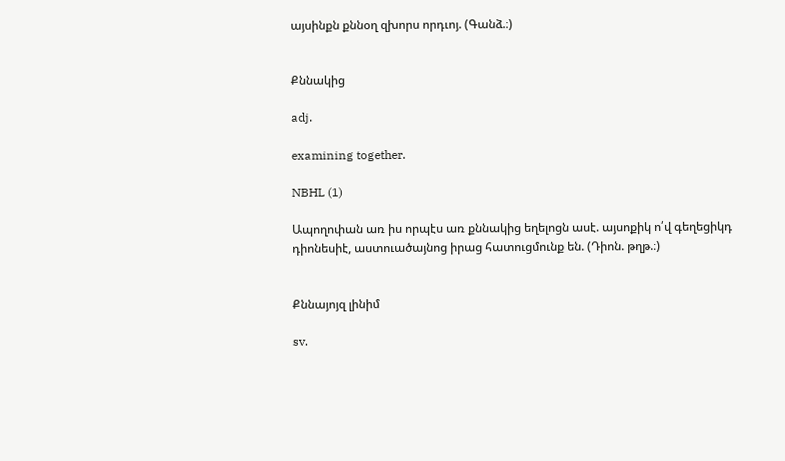այսինքն քննօղ զխորս որդւոյ. (Գանձ.։)


Քննակից

adj.

examining together.

NBHL (1)

Ապողոփան առ իս որպէս առ քննակից եղելոցն ասէ. այսոքիկ ո՛վ գեղեցիկդ դիոնեսիէ, աստուածայնոց իրաց հատուցմունք են. (Դիոն. թղթ.։)


Քննայոյզ լինիմ

sv.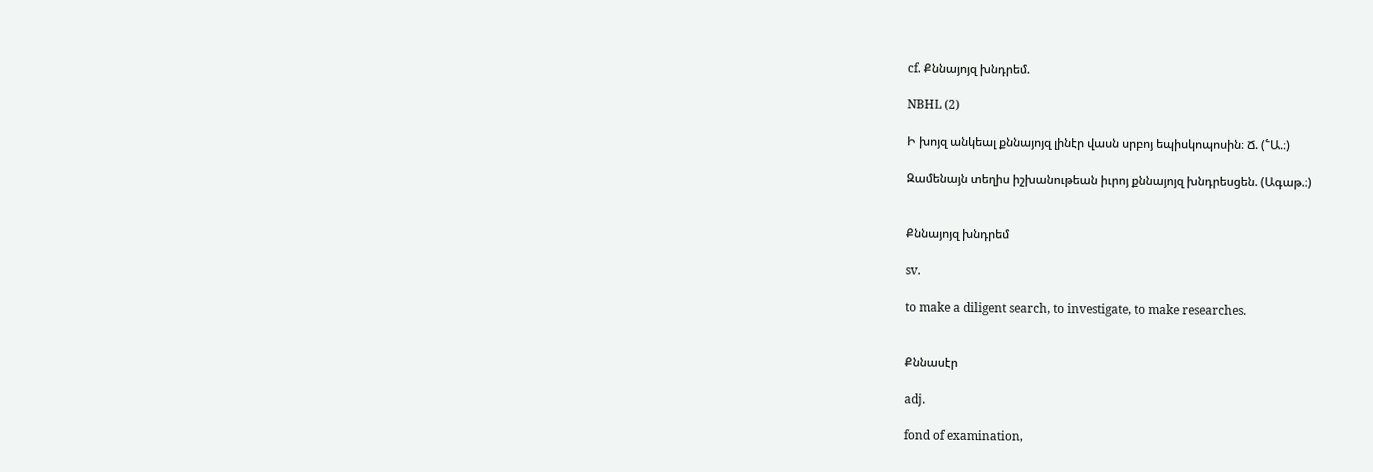cf. Քննայոյզ խնդրեմ.

NBHL (2)

Ի խոյզ անկեալ քննայոյզ լինէր վասն սրբոյ եպիսկոպոսին։ Ճ. (՟Ա.։)

Զամենայն տեղիս իշխանութեան իւրոյ քննայոյզ խնդրեսցեն. (Ագաթ.։)


Քննայոյզ խնդրեմ

sv.

to make a diligent search, to investigate, to make researches.


Քննասէր

adj.

fond of examination,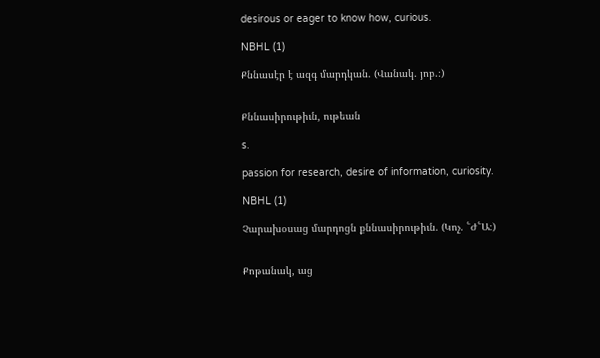desirous or eager to know how, curious.

NBHL (1)

Քննասէր է ազգ մարդկան. (Վանակ. յոբ.։)


Քննասիրութիւն, ութեան

s.

passion for research, desire of information, curiosity.

NBHL (1)

Չարախօսաց մարդոցն քննասիրութիւն. (Կոչ. ՟Ժ՟Ա։)


Քոթանակ, աց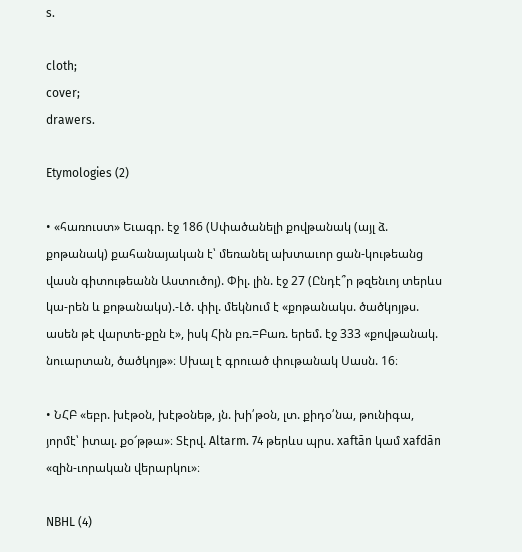s.

cloth;
cover;
drawers.

Etymologies (2)

• «հառուստ» Եւագր. էջ 186 (Սփածանելի քովթանակ (այլ ձ. քոթանակ) քահանայական է՝ մեռանել ախտաւոր ցան-կութեանց վասն գիտութեանն Աստուծոյ). Փիլ. լին. էջ 27 (Ընդէ՞ր թզենւոյ տերևս կա-րեն և քոթանակս).-Լծ. փիլ. մեկնում է «քոթանակս. ծածկոյթս. ասեն թէ վարտե-քըն է», իսկ Հին բռ.=Բառ. երեմ. էջ 333 «քովթանակ. նուարտան, ծածկոյթ»։ Սխալ է գրուած փութանակ Սասն. 16։

• ՆՀԲ «եբր. խէթօն, խէթօնեթ, յն. խի՛թօն, լտ. քիդօ՛նա, թունիգա, յորմէ՝ իտալ. քօ՜թթա»։ Տէրվ. Altarm. 74 թերևս պրս. xaftān կամ xafdān «զին-ւորական վերարկու»։

NBHL (4)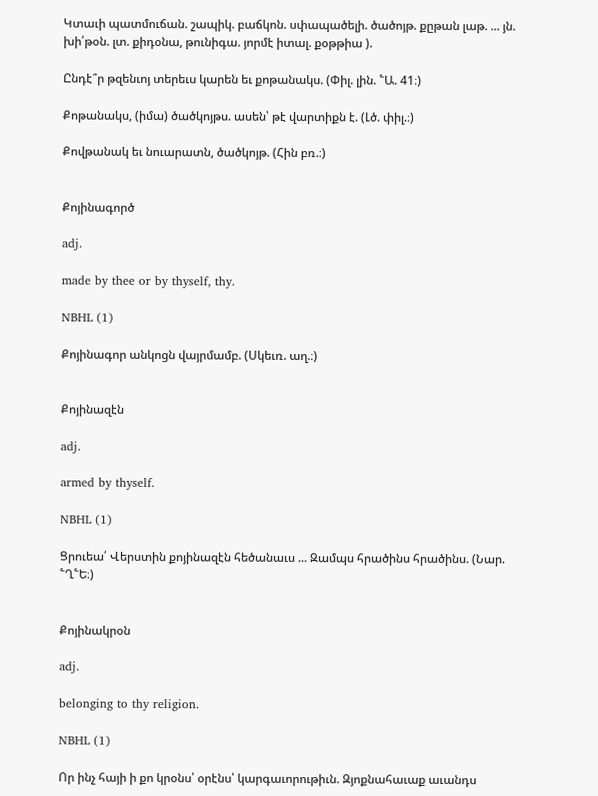Կտաւի պատմուճան. շապիկ. բաճկոն. սփապածելի. ծածոյթ. քըթան լաթ. ... յն. խի՛թօն. լտ. քիդօնա, թունիգա. յորմէ իտալ. քօթթիա ).

Ընդէ՞ր թզենւոյ տերեւս կարեն եւ քոթանակս. (Փիլ. լին. ՟Ա. 41։)

Քոթանակս, (իմա) ծածկոյթս. ասեն՝ թէ վարտիքն է. (Լծ. փիլ.։)

Քովթանակ եւ նուարատն, ծածկոյթ. (Հին բռ.։)


Քոյինագործ

adj.

made by thee or by thyself, thy.

NBHL (1)

Քոյինագոր անկոցն վայրմամբ. (Սկեւռ. աղ.։)


Քոյինազէն

adj.

armed by thyself.

NBHL (1)

Ցրուեա՛ Վերստին քոյինազէն հեծանաւս ... Զամպս հրածինս հրածինս. (Նար. ՟Ղ՟Ե։)


Քոյինակրօն

adj.

belonging to thy religion.

NBHL (1)

Որ ինչ հայի ի քո կրօնս՝ օրէնս՝ կարգաւորութիւն. Զյոքնահաւաք աւանդս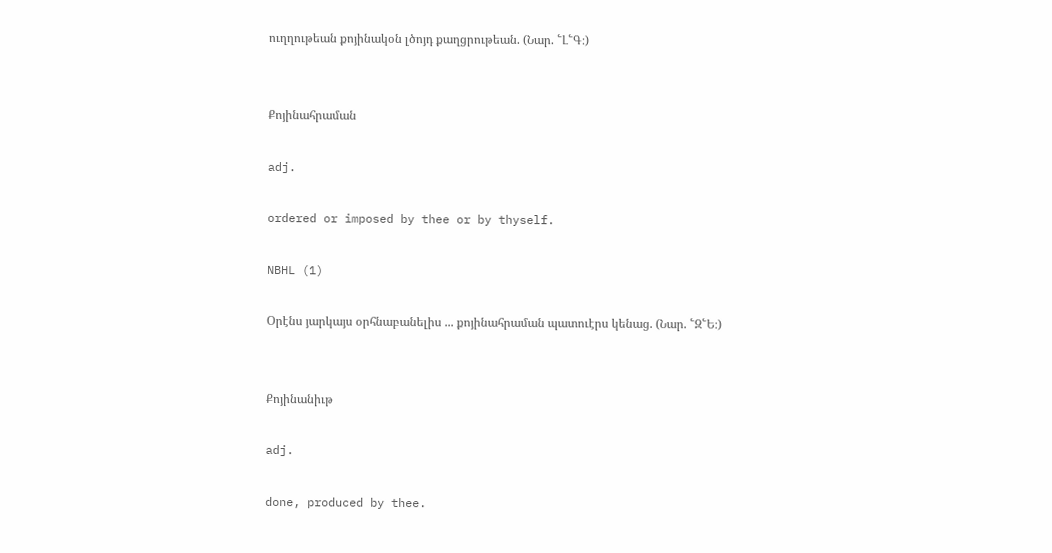ուղղութեան քոյինակօն լծոյդ քաղցրութեան. (Նար. ՟Լ՟Գ։)


Քոյինահրաման

adj.

ordered or imposed by thee or by thyself.

NBHL (1)

Օրէնս յարկայս օրհնաբանելիս ... քոյինահրաման պատուէրս կենաց. (Նար. ՟Զ՟Ե։)


Քոյինանիւթ

adj.

done, produced by thee.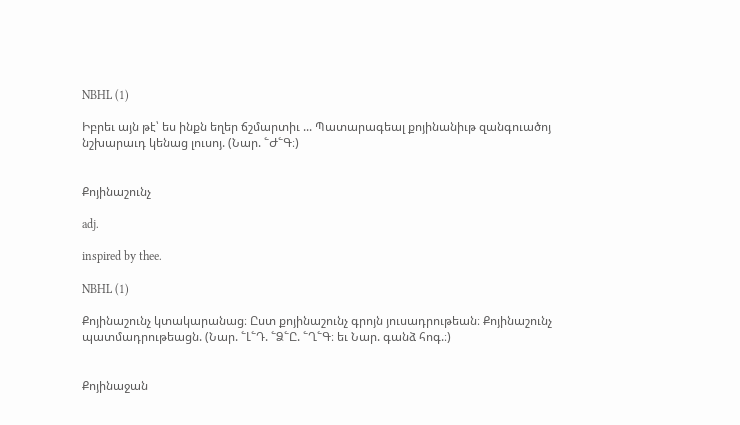NBHL (1)

Իբրեւ այն թէ՝ ես ինքն եղեր ճշմարտիւ ... Պատարագեալ քոյինանիւթ զանգուածոյ նշխարաւդ կենաց լուսոյ. (Նար. ՟Ժ՟Գ։)


Քոյինաշունչ

adj.

inspired by thee.

NBHL (1)

Քոյինաշունչ կտակարանաց։ Ըստ քոյինաշունչ գրոյն յուսադրութեան։ Քոյինաշունչ պատմադրութեացն. (Նար. ՟Լ՟Դ. ՟Ձ՟Ը. ՟Ղ՟Գ։ եւ Նար. գանձ հոգ.։)


Քոյինաջան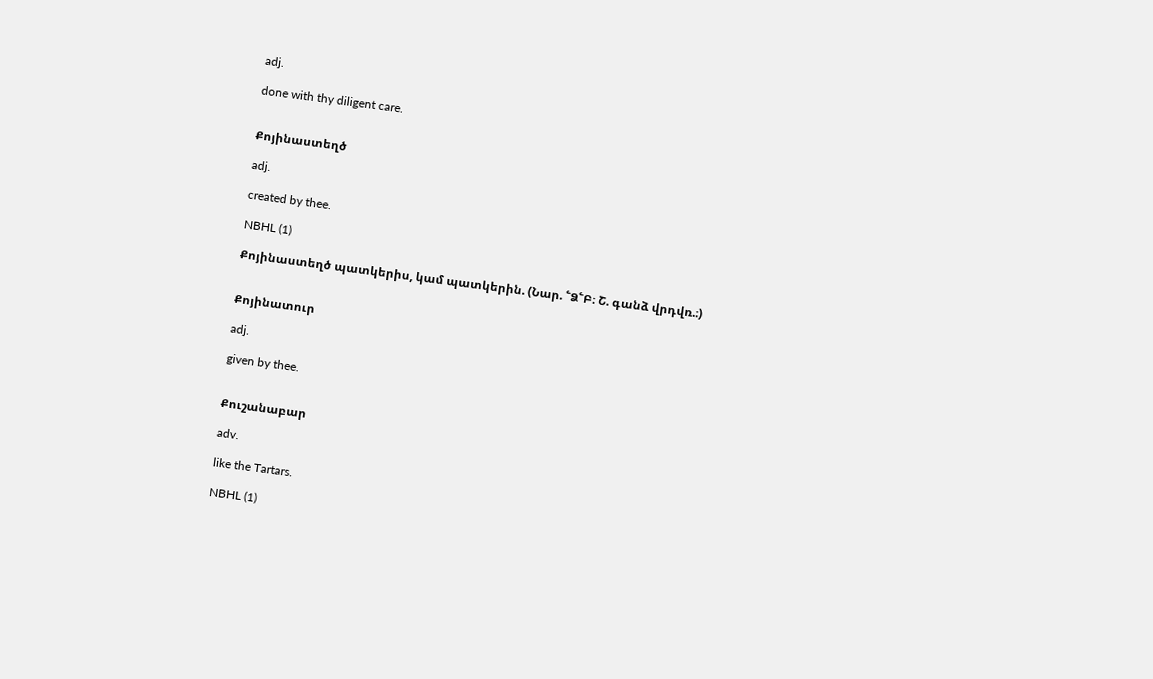adj.

done with thy diligent care.


Քոյինաստեղծ

adj.

created by thee.

NBHL (1)

Քոյինաստեղծ պատկերիս, կամ պատկերին. (Նար. ՟Ձ՟Բ։ Շ. գանձ վրդվռ.։)


Քոյինատուր

adj.

given by thee.


Քուշանաբար

adv.

like the Tartars.

NBHL (1)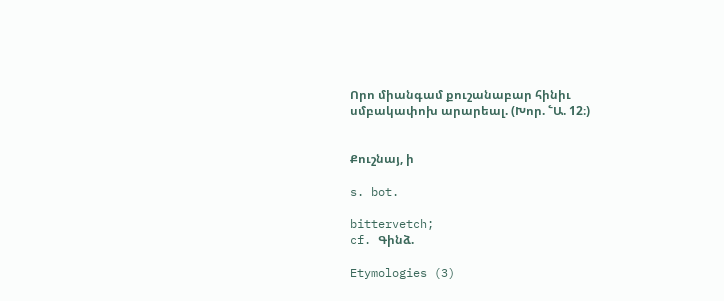Որո միանգամ քուշանաբար հինիւ սմբակափոխ արարեալ. (Խոր. ՟Ա. 12։)


Քուշնայ, ի

s. bot.

bittervetch;
cf. Գինձ.

Etymologies (3)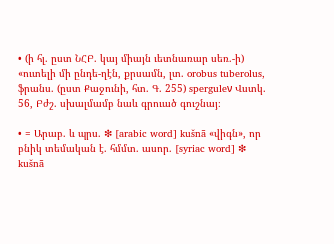• (ի հլ. ըստ ՆՀԲ. կայ միայն ւետնառար սեռ.-ի) «ուտելի մի ընդե-ղէն, քրսամն, լտ. orobus tuberolus, ֆրանս. (ըստ Քաջունի, հտ. Գ. 255) sperguleν Վստկ. 56, Բժշ. սխալմամբ նաև գրուած գուշնայ։

• = Արաբ. և պրս. ❇ [arabic word] kušnā «վիգն», որ բնիկ տեմական է. հմմտ. ասոր. [syriac word] ❇ kušnā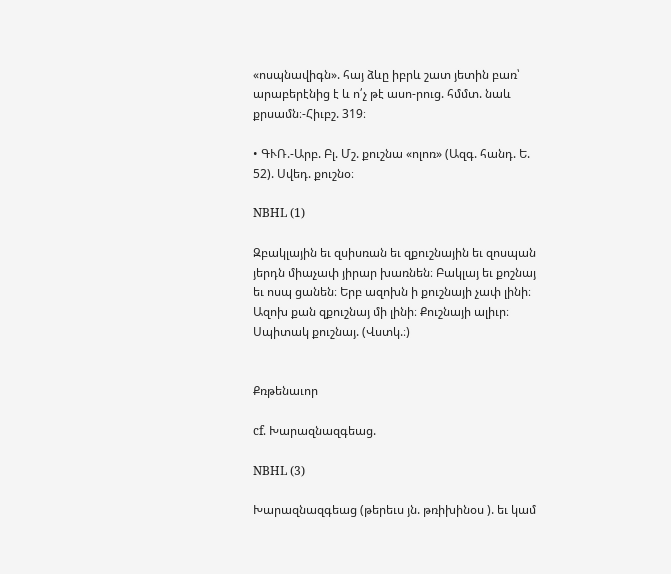«ոսպնավիգն». հայ ձևը իբրև շատ յետին բառ՝ արաբերէնից է և ո՛չ թէ ասո-րուց. հմմտ. նաև քրսամն։-Հիւբշ. 319։

• ԳՒՌ.-Արբ. Բլ. Մշ. քուշնա «ոլոռ» (Ազգ. հանդ. Ե. 52). Սվեդ. քուշնօ։

NBHL (1)

Զբակլային եւ զսիսռան եւ զքուշնային եւ զոսպան յերդն միաչափ յիրար խառնեն։ Բակլայ եւ քոշնայ եւ ոսպ ցանեն։ Երբ ազոխն ի քուշնայի չափ լինի։ Ազոխ քան զքուշնայ մի լինի։ Քուշնայի ալիւր։ Սպիտակ քուշնայ. (Վստկ.։)


Քռթենաւոր

cf. Խարազնազգեաց.

NBHL (3)

Խարազնազգեաց (թերեւս յն. թռիխինօս ). եւ կամ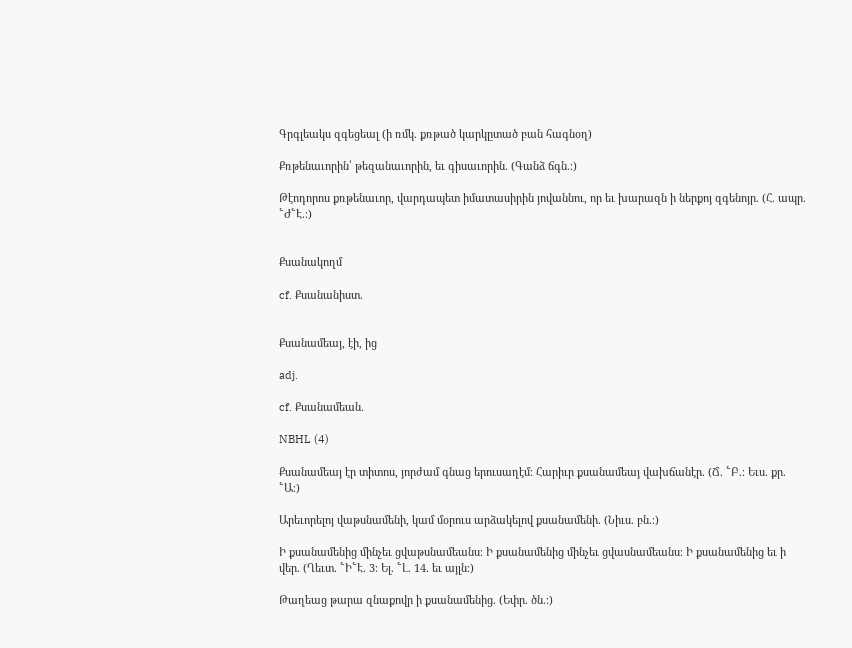Գրգլեակս զգեցեալ (ի ռմկ. քռթած կարկըտած բան հագնօղ)

Քռթենաւորին՝ թեզանաւորին, եւ գիսաւորին. (Գանձ ճգն.։)

Թէոդորոս քռթենաւոր, վարդապետ իմատասիրին յովաննու, որ եւ խարազն ի ներքոյ զգենոյր. (Հ. ապր. ՟Ժ՟Է.։)


Քսանակողմ

cf. Քսանանիստ.


Քսանամեայ, էի, ից

adj.

cf. Քսանամեան.

NBHL (4)

Քսանամեայ էր տիտոս, յորժամ գնաց երուսաղէմ։ Հարիւր քսանամեայ վախճանէր. (Ճ. ՟Բ.։ Եւս. քր. ՟Ա։)

Արեւորելոյ վաթսնամենի, կամ մօրուս արձակելով քսանամենի. (Նիւս. բն.։)

Ի քսանամենից մինչեւ ցվաթսնամեանս։ Ի քսանամենից մինչեւ ցվասնամեանս։ Ի քսանամենից եւ ի վեր. (Ղեւտ. ՟Ի՟Է. 3։ Ել. ՟Լ. 14. եւ այլն։)

Թաղեաց թարա զնաքովր ի քսանամենից. (Եփր. ծն.։)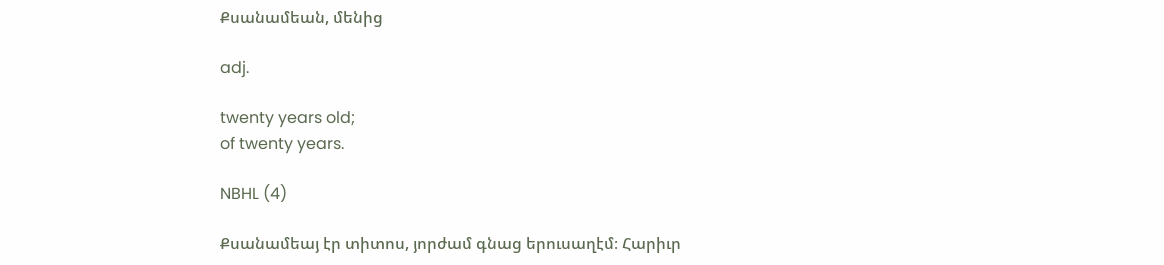Քսանամեան, մենից

adj.

twenty years old;
of twenty years.

NBHL (4)

Քսանամեայ էր տիտոս, յորժամ գնաց երուսաղէմ։ Հարիւր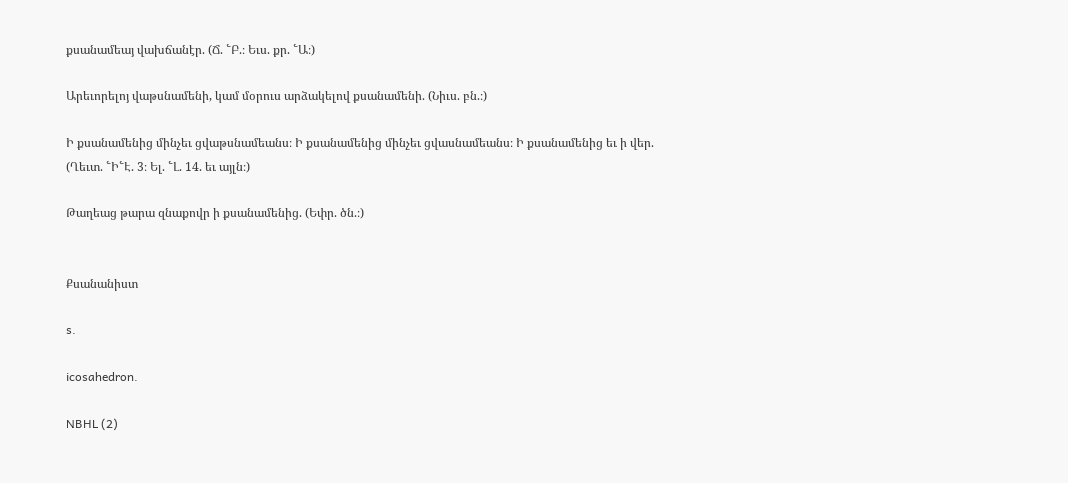քսանամեայ վախճանէր. (Ճ. ՟Բ.։ Եւս. քր. ՟Ա։)

Արեւորելոյ վաթսնամենի, կամ մօրուս արձակելով քսանամենի. (Նիւս. բն.։)

Ի քսանամենից մինչեւ ցվաթսնամեանս։ Ի քսանամենից մինչեւ ցվասնամեանս։ Ի քսանամենից եւ ի վեր. (Ղեւտ. ՟Ի՟Է. 3։ Ել. ՟Լ. 14. եւ այլն։)

Թաղեաց թարա զնաքովր ի քսանամենից. (Եփր. ծն.։)


Քսանանիստ

s.

icosahedron.

NBHL (2)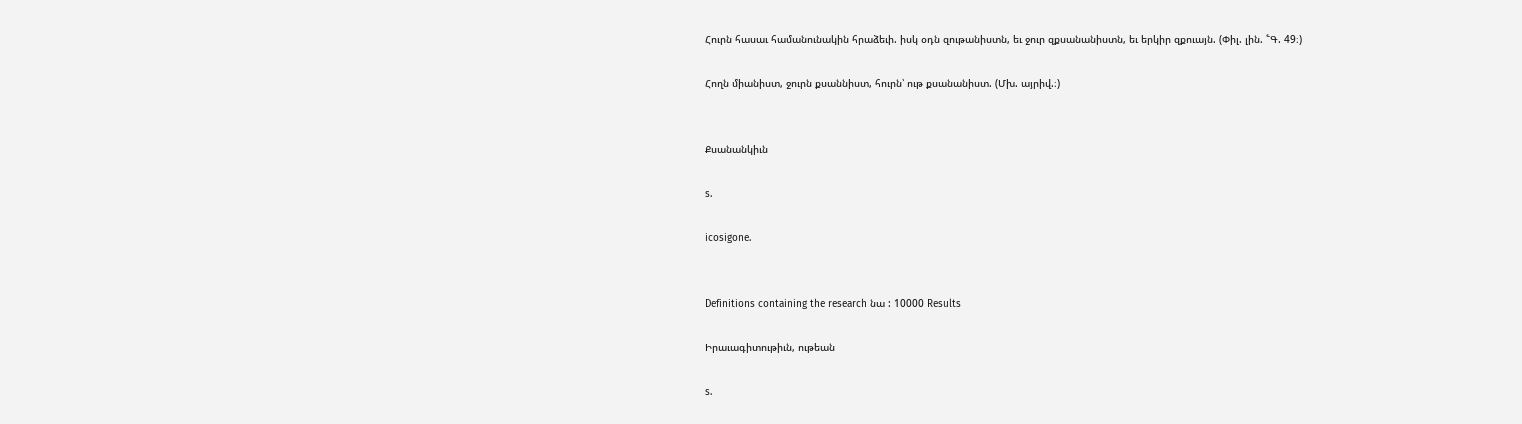Հուրն հասաւ համանունակին հրաձեւի. իսկ օդն զութանիստն, եւ ջուր զքսանանիստն, եւ երկիր զքուայն. (Փիլ. լին. ՟Գ. 49։)

Հողն միանիստ, ջուրն քսաննիստ, հուրն՝ ութ քսանանիստ. (Մխ. այրիվ.։)


Քսանանկիւն

s.

icosigone.


Definitions containing the research նա : 10000 Results

Իրաւագիտութիւն, ութեան

s.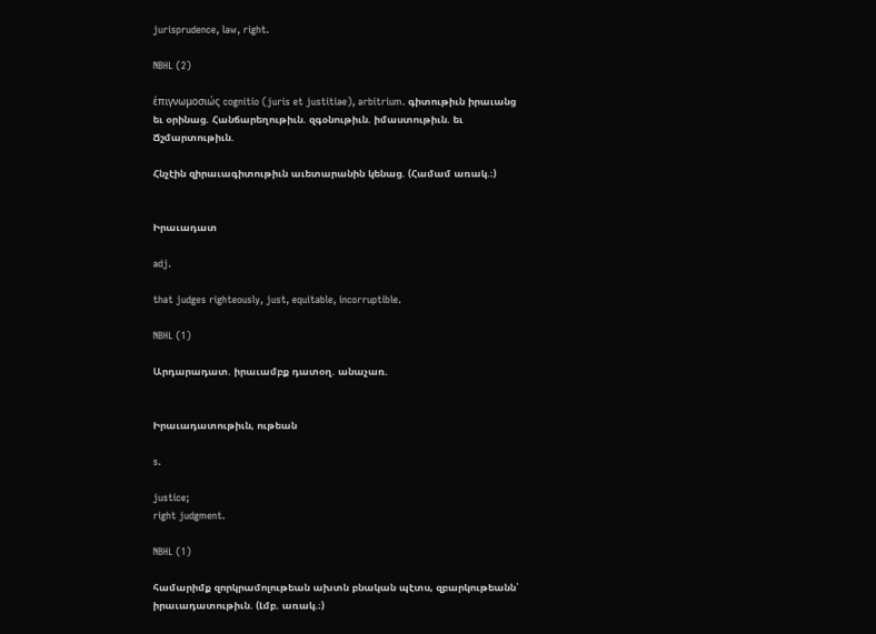jurisprudence, law, right.

NBHL (2)

ἑπιγνωμοσιώς cognitio (juris et justitiae), arbitrium. գիտութիւն իրաւանց եւ օրինաց. Հանճարեղութիւն. զգօնութիւն. իմաստութիւն. եւ Ճշմարտութիւն.

Հնչէին զիրաւագիտութիւն աւետարանին կենաց. (Համամ առակ.։)


Իրաւադատ

adj.

that judges righteously, just, equitable, incorruptible.

NBHL (1)

Արդարադատ. իրաւամբք դատօղ. անաչառ.


Իրաւադատութիւն, ութեան

s.

justice;
right judgment.

NBHL (1)

համարիմք զորկրամոլութեան ախտն բնական պէտս, զբարկութեանն՝ իրաւադատութիւն. (Լմբ. առակ.։)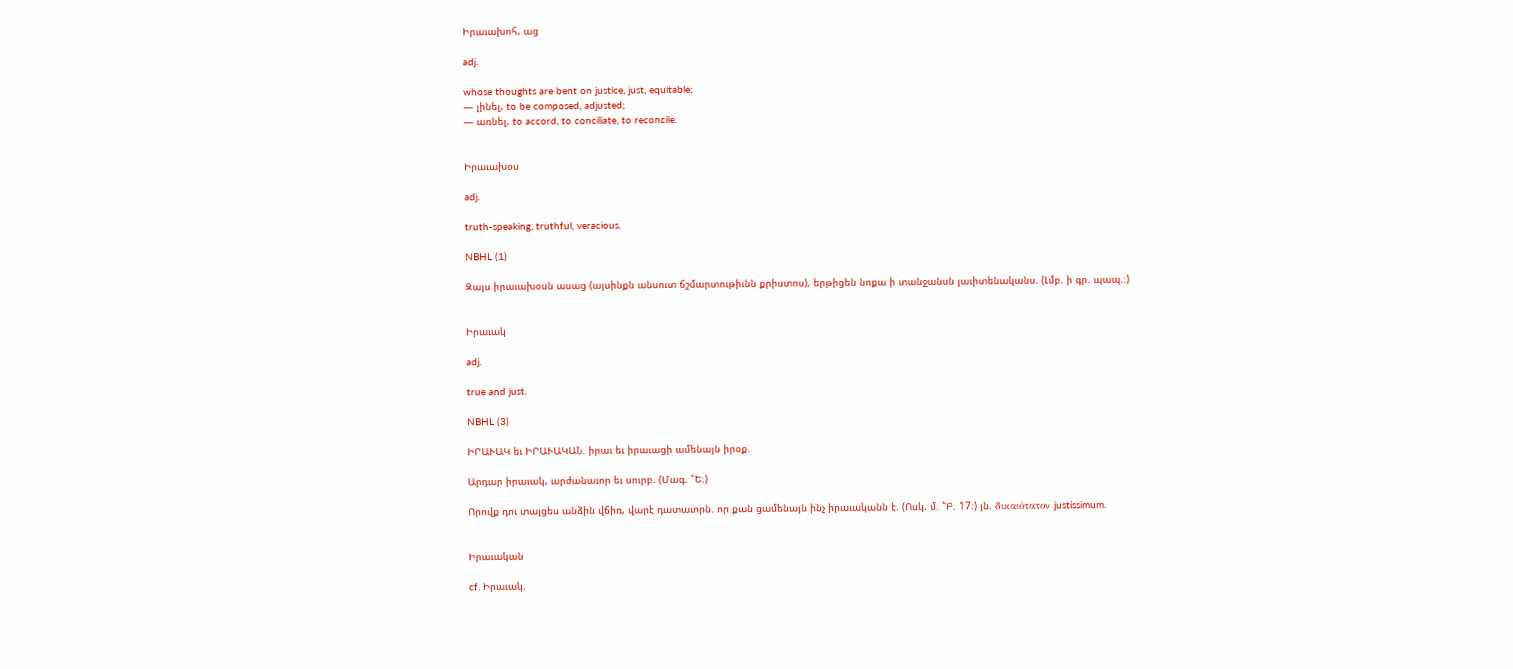Իրաւախոհ, աց

adj.

whose thoughts are bent on justice, just, equitable;
— լինել, to be composed, adjusted;
— առնել, to accord, to conciliate, to reconcile.


Իրաւախօս

adj.

truth-speaking, truthful, veracious.

NBHL (1)

Զայս իրաւախօսն ասաց (այսինքն անսուտ ճշմարտութիւնն քրիստոս), երթիցեն նոքա ի տանջանսն յաւիտենականս. (Լմբ. ի գր. պապ.։)


Իրաւակ

adj.

true and just.

NBHL (3)

ԻՐԱՒԱԿ եւ ԻՐԱՒԱԿԱՆ. իրաւ եւ իրաւացի ամենայն իրօք.

Արդար իրաւակ, արժանաւոր եւ սուրբ. (Մագ. ՟Ե։)

Որովք դու տայցես անձին վճիռ, վարէ դատաւորն. որ քան ցամենայն ինչ իրաւականն է. (Ոսկ. մ. ՟Բ. 17։) յն. δικαιότατον justissimum.


Իրաւական

cf. Իրաւակ.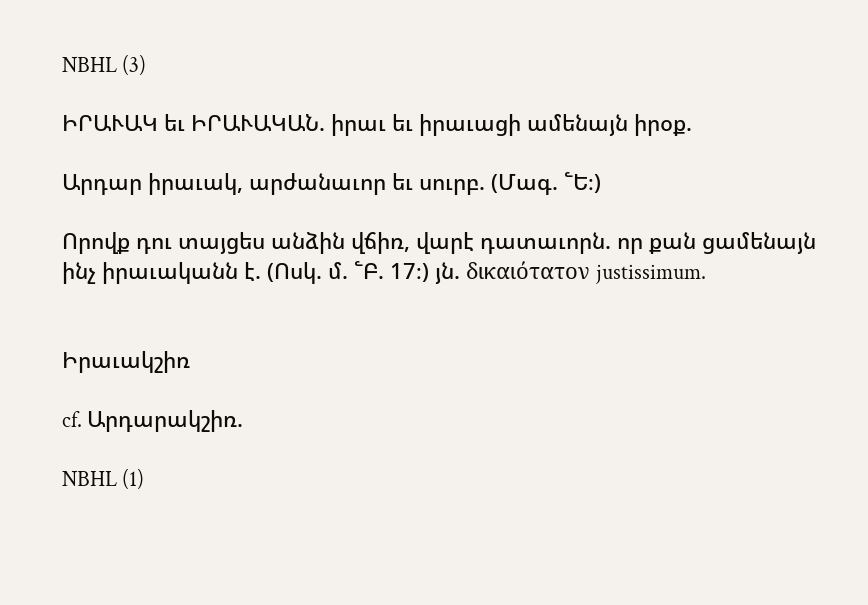NBHL (3)

ԻՐԱՒԱԿ եւ ԻՐԱՒԱԿԱՆ. իրաւ եւ իրաւացի ամենայն իրօք.

Արդար իրաւակ, արժանաւոր եւ սուրբ. (Մագ. ՟Ե։)

Որովք դու տայցես անձին վճիռ, վարէ դատաւորն. որ քան ցամենայն ինչ իրաւականն է. (Ոսկ. մ. ՟Բ. 17։) յն. δικαιότατον justissimum.


Իրաւակշիռ

cf. Արդարակշիռ.

NBHL (1)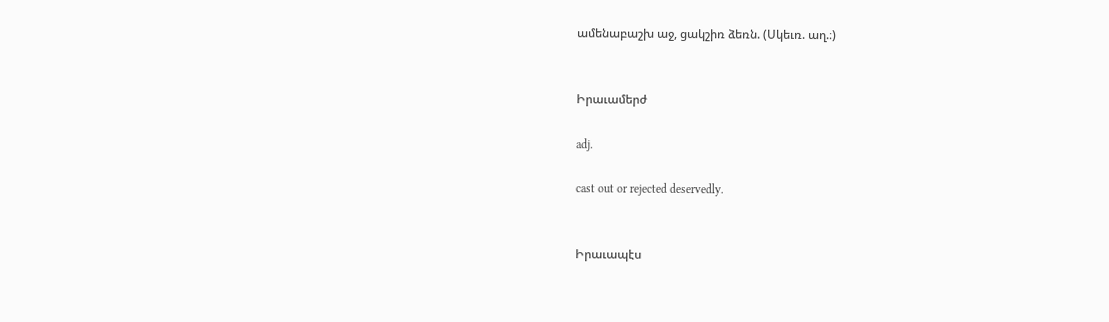ամենաբաշխ աջ, ցակշիռ ձեռն. (Սկեւռ. աղ.։)


Իրաւամերժ

adj.

cast out or rejected deservedly.


Իրաւապէս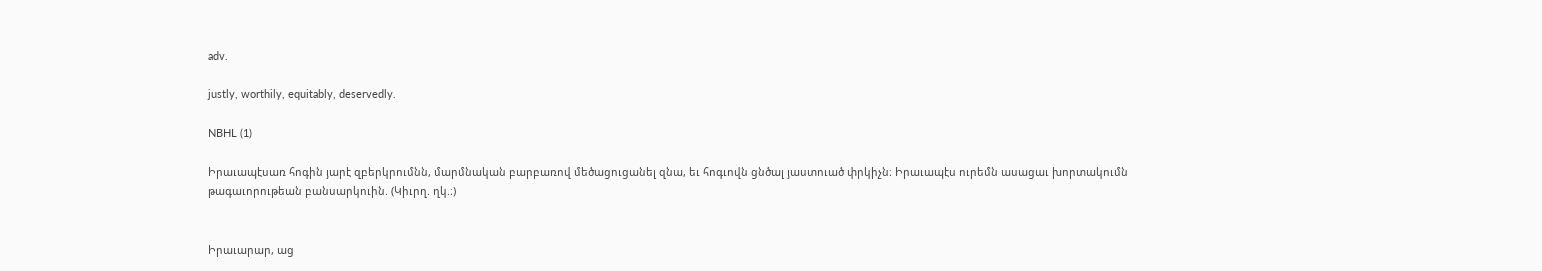adv.

justly, worthily, equitably, deservedly.

NBHL (1)

Իրաւապէսառ հոգին յարէ զբերկրումնն, մարմնական բարբառով մեծացուցանել զնա, եւ հոգւովն ցնծալ յաստուած փրկիչն։ Իրաւապէս ուրեմն ասացաւ խորտակումն թագաւորութեան բանսարկուին. (Կիւրղ. ղկ.։)


Իրաւարար, աց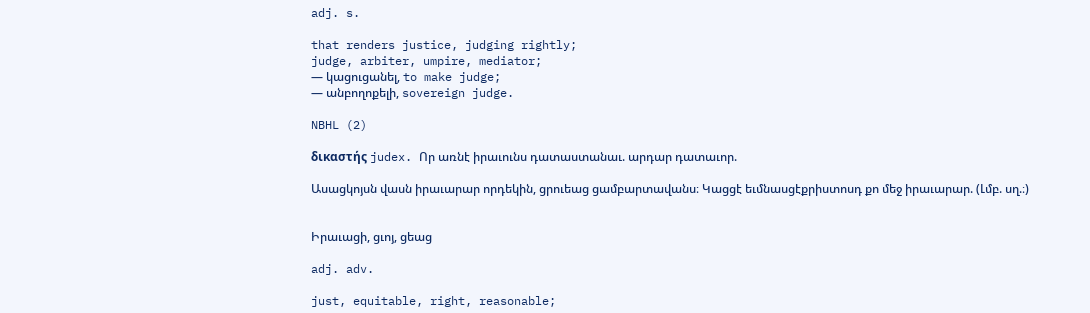adj. s.

that renders justice, judging rightly;
judge, arbiter, umpire, mediator;
— կացուցանել, to make judge;
— անբողոքելի, sovereign judge.

NBHL (2)

δικαστής judex. Որ առնէ իրաւունս դատաստանաւ. արդար դատաւոր.

Ասացկոյսն վասն իրաւարար որդեկին, ցրուեաց ցամբարտավանս։ Կացցէ եւմնասցէքրիստոսդ քո մեջ իրաւարար. (Լմբ. սղ.։)


Իրաւացի, ցւոյ, ցեաց

adj. adv.

just, equitable, right, reasonable;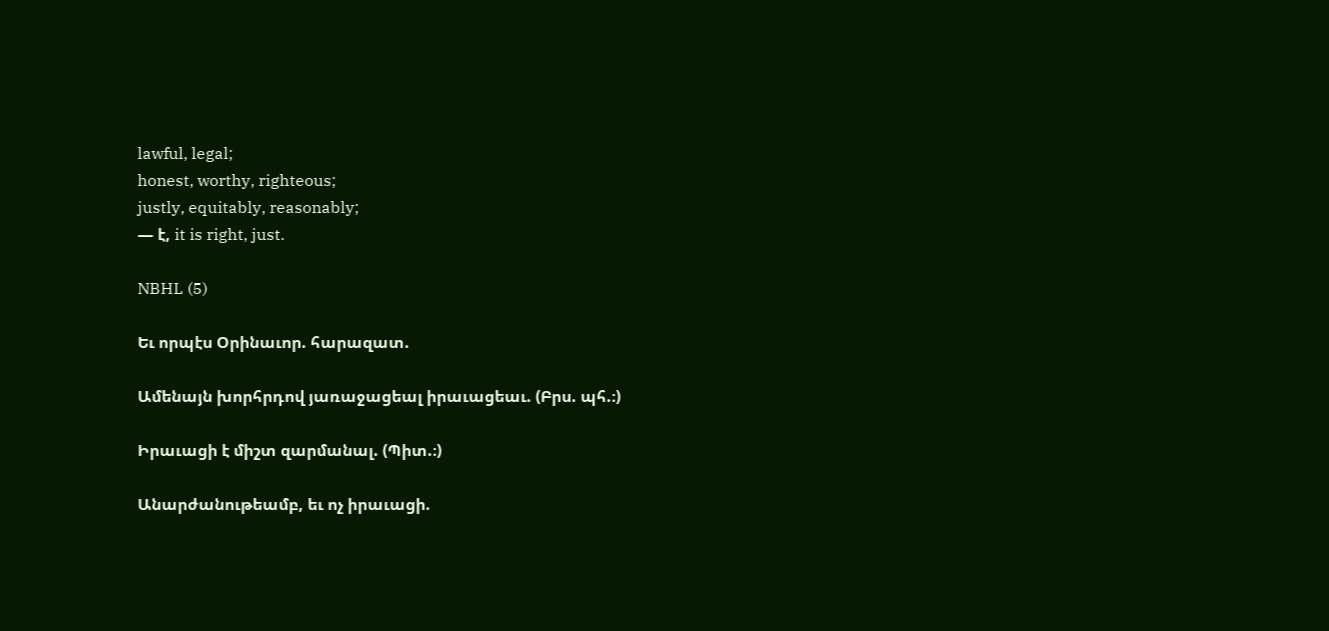lawful, legal;
honest, worthy, righteous;
justly, equitably, reasonably;
— է, it is right, just.

NBHL (5)

Եւ որպէս Օրինաւոր. հարազատ.

Ամենայն խորհրդով յառաջացեալ իրաւացեաւ. (Բրս. պհ.։)

Իրաւացի է միշտ զարմանալ. (Պիտ.։)

Անարժանութեամբ, եւ ոչ իրաւացի.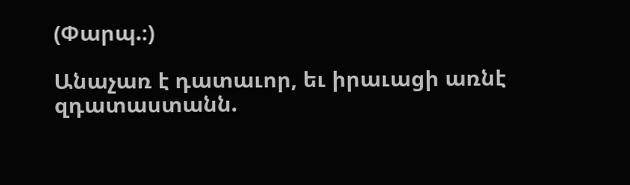(Փարպ.։)

Անաչառ է դատաւոր, եւ իրաւացի առնէ զդատաստանն.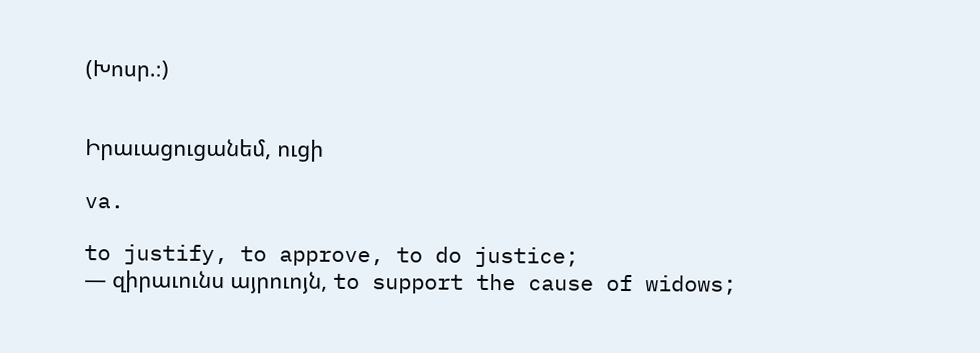(Խոսր.։)


Իրաւացուցանեմ, ուցի

va.

to justify, to approve, to do justice;
— զիրաւունս այրուոյն, to support the cause of widows;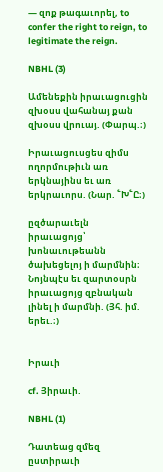— զոք թագաւորել, to confer the right to reign, to legitimate the reign.

NBHL (3)

Ամենեքին իրաւացուցին զխօսս վահանայ քան զխօսս վրուայ. (Փարպ.։)

Իրաւացուսցես զիմս ողորմութիւն առ երկնայինս եւ առ երկրաւորս. (Նար. ՟Խ՟Ը։)

ըզծարաւելն իրաւացոյց՝ խոնաւութեանն ծախեցելոյ ի մարմնին։ Նոյնպէս եւ զարտօսրն իրաւացոյց զբնական լինել ի մարմնի. (Յհ. իմ. երեւ.։)


Իրաւի

cf. Յիրաւի.

NBHL (1)

Դատեաց զմեզ ըստիրաւի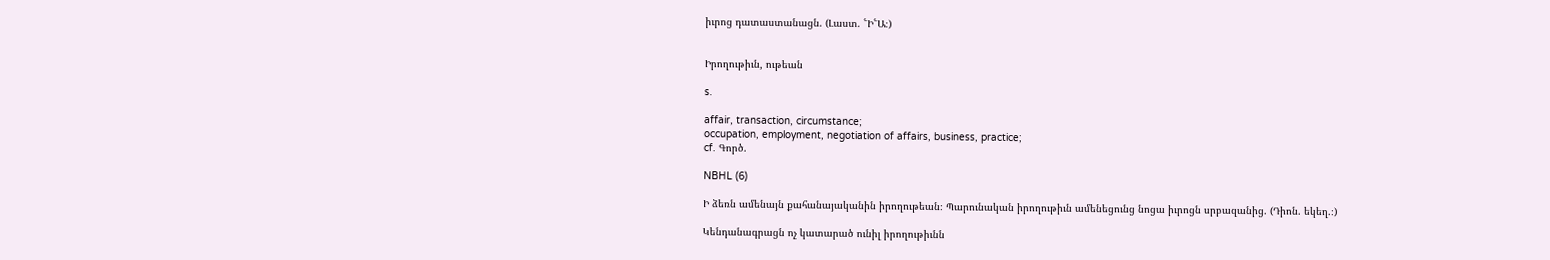իւրոց դատաստանացն. (Լաստ. ՟Ի՟Ա։)


Իրողութիւն, ութեան

s.

affair, transaction, circumstance;
occupation, employment, negotiation of affairs, business, practice;
cf. Գործ.

NBHL (6)

Ի ձեռն ամենայն քահանայականին իրողութեան։ Պարունական իրողութիւն ամենեցունց նոցա իւրոցն սրբազանից. (Դիոն. եկեղ.։)

Կենդանագրացն ոչ կատարած ունիլ իրողութիւնն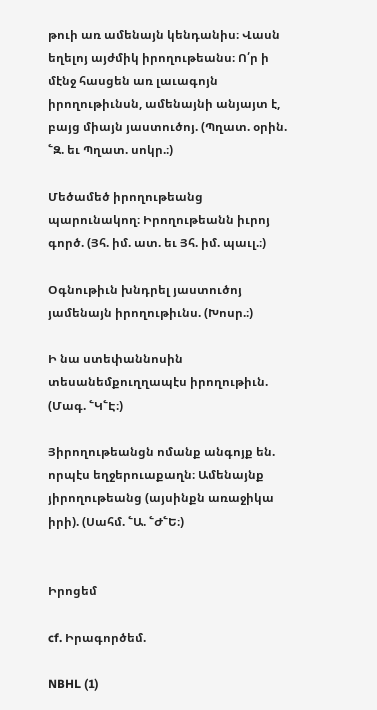թուի առ ամենայն կենդանիս։ Վասն եղելոյ այժմիկ իրողութեանս։ Ո՛ր ի մէնջ հասցեն առ լաւագոյն իրողութիւնսն, ամենայնի անյայտ է, բայց միայն յաստուծոյ. (Պղատ. օրին. ՟Զ. եւ Պղատ. սոկր.։)

Մեծամեծ իրողութեանց պարունակող։ Իրողութեանն իւրոյ գործ. (Յհ. իմ. ատ. եւ Յհ. իմ. պաւլ.։)

Օգնութիւն խնդրել յաստուծոյ յամենայն իրողութիւնս. (Խոսր.։)

Ի նա ստեփաննոսին տեսանեմքուղղապէս իրողութիւն. (Մագ. ՟Կ՟Է։)

Յիրողութեանցն ոմանք անգոյք են. որպէս եղջերուաքաղն։ Ամենայնք յիրողութեանց (այսինքն առաջիկա իրի). (Սահմ. ՟Ա. ՟Ժ՟Ե։)


Իրոցեմ

cf. Իրագործեմ.

NBHL (1)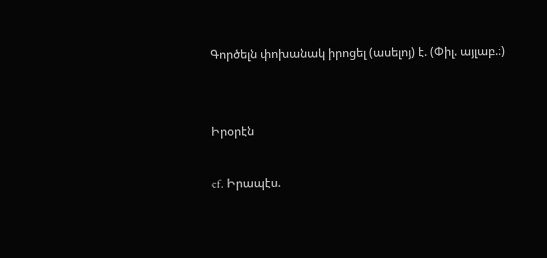Գործելն փոխանակ իրոցել (ասելոյ) է. (Փիլ. այլաբ.։)


Իրօրէն

cf. Իրապէս.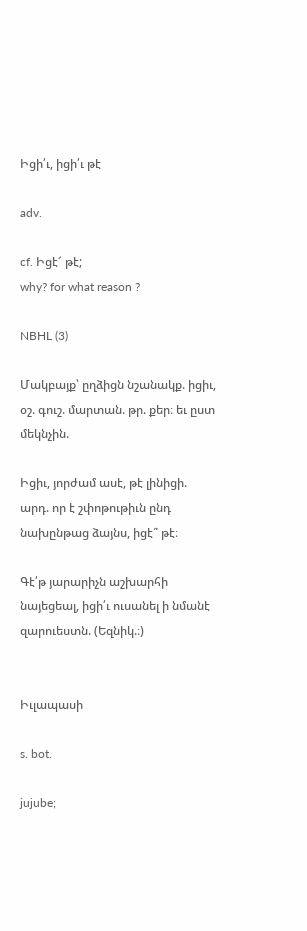Իցի՛ւ, իցի՛ւ թէ

adv.

cf. Իցէ՜ թէ;
why? for what reason ?

NBHL (3)

Մակբայք՝ ըղձիցն նշանակք. իցիւ, օշ. գուշ. մարտան. թր. քեր։ եւ ըստ մեկնչին.

Իցիւ, յորժամ ասէ, թէ լինիցի. արդ. որ է շփոթութիւն ընդ նախընթաց ձայնս, իցէ՞ թէ։

Գէ՛թ յարարիչն աշխարհի նայեցեալ, իցի՛ւ ուսանել ի նմանէ զարուեստն. (Եզնիկ.։)


Իւլապասի

s. bot.

jujube;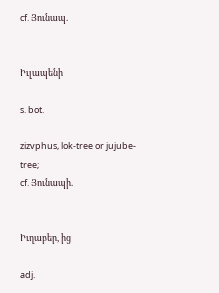cf. Յունապ.


Իւլապենի

s. bot.

zizvphus, lok-tree or jujube-tree;
cf. Յունապի.


Իւղաբեր, ից

adj.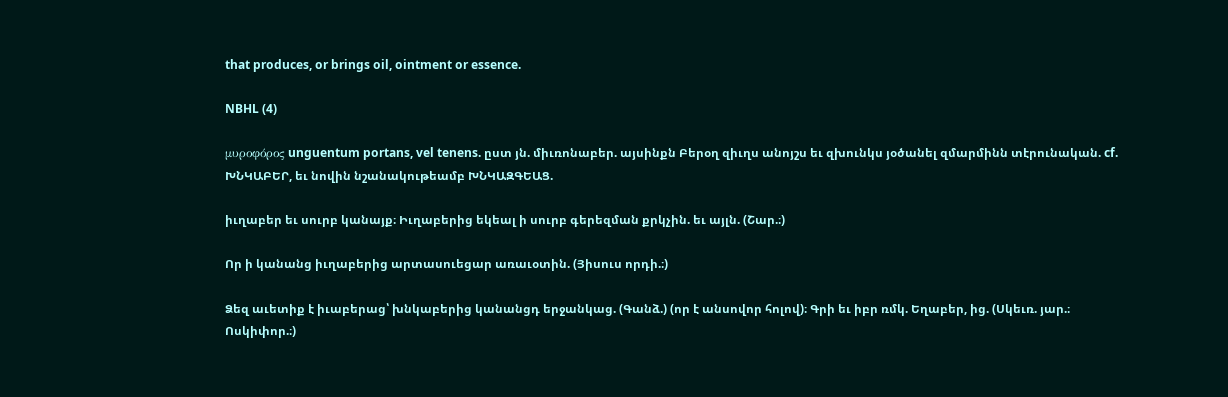that produces, or brings oil, ointment or essence.

NBHL (4)

μυροφόρος unguentum portans, vel tenens. ըստ յն. միւռոնաբեր. այսինքն Բերօղ զիւղս անոյշս եւ զխունկս յօծանել զմարմինն տէրունական. cf. ԽՆԿԱԲԵՐ, եւ նովին նշանակութեամբ ԽՆԿԱԶԳԵԱՑ.

իւղաբեր եւ սուրբ կանայք։ Իւղաբերից եկեալ ի սուրբ գերեզման քրկչին. եւ այլն. (Շար.։)

Որ ի կանանց իւղաբերից արտասուեցար առաւօտին. (Յիսուս որդի.։)

Ձեզ աւետիք է իւաբերաց՝ խնկաբերից կանանցդ երջանկաց. (Գանձ.) (որ է անսովոր հոլով)։ Գրի եւ իբր ռմկ. Եղաբեր, ից. (Սկեւռ. յար.։ Ոսկիփոր.։)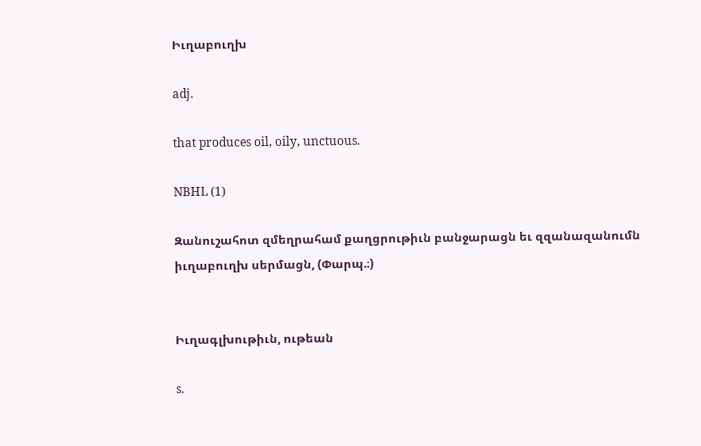Իւղաբուղխ

adj.

that produces oil, oily, unctuous.

NBHL (1)

Զանուշահոտ զմեղրահամ քաղցրութիւն բանջարացն եւ զզանազանումն իւղաբուղխ սերմացն, (Փարպ.։)


Իւղագլխութիւն, ութեան

s.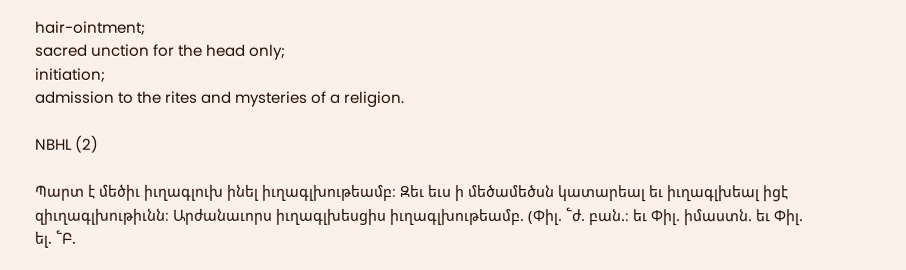hair-ointment;
sacred unction for the head only;
initiation;
admission to the rites and mysteries of a religion.

NBHL (2)

Պարտ է մեծիւ իւղագլուխ ինել իւղագլխութեամբ։ Զեւ եւս ի մեծամեծսն կատարեալ եւ իւղագլխեալ իցէ զիւղագլխութիւնն։ Արժանաւորս իւղագլխեսցիս իւղագլխութեամբ. (Փիլ. ՟ժ. բան.։ եւ Փիլ. իմաստն. եւ Փիլ. ել. ՟Բ.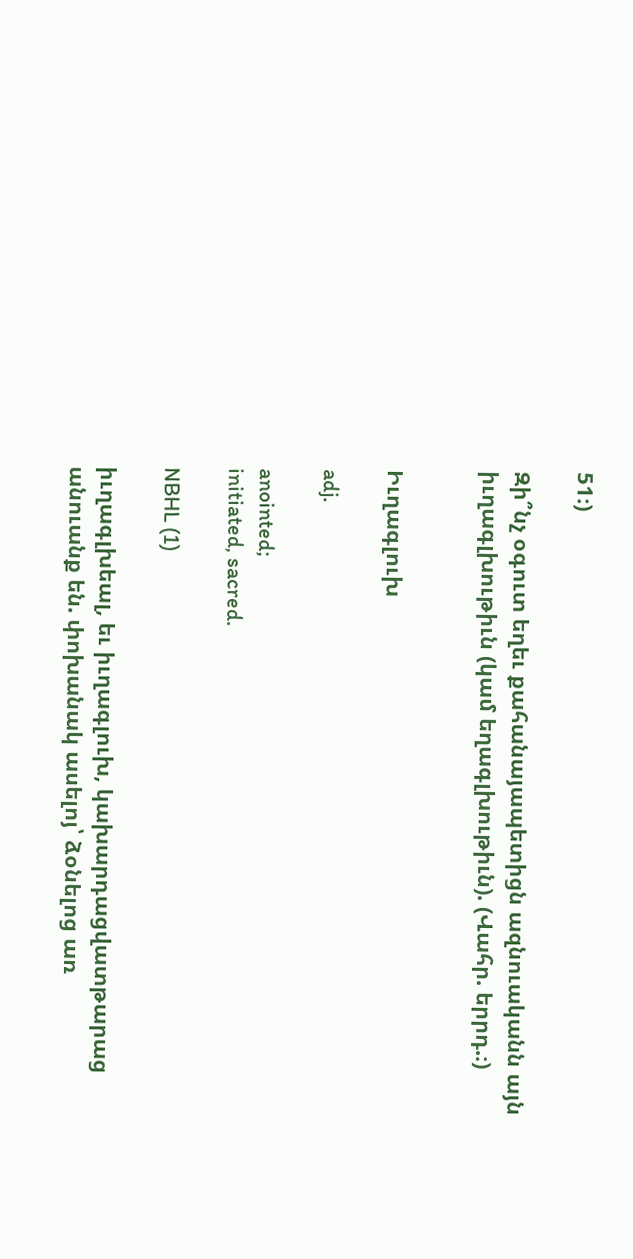51։)

Զի՞նչ օգուտ եղեւ քահանայապետիցն ազնուականն այն իւղագլխութիւն (կամ եղագլխութիւն). (Վահր. երրդ.։)


Իւղագլուխ

adj.

anointed;
initiated, sacred.

NBHL (1)

իւղագլխեալ, եւ իւղագլուխ, կախարդացվատթարաց անուանք են. փոխանակ ասելոյ՝ ձօնելոց առ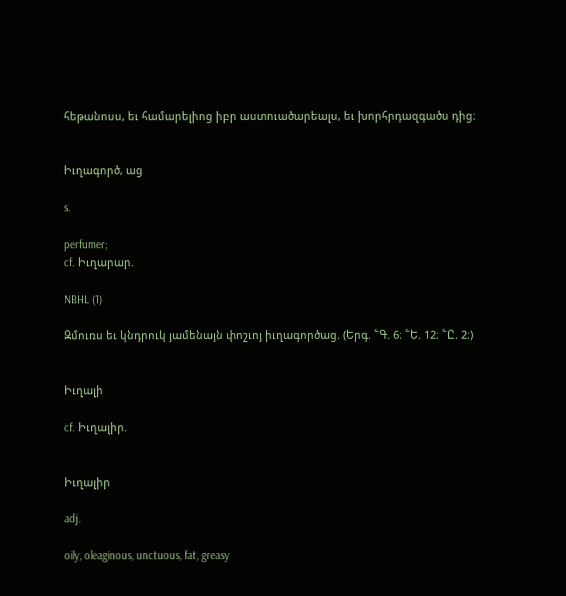հեթանոսս, եւ համարելիոց իբր աստուածարեալս, եւ խորհրդազգածս դից։


Իւղագործ, աց

s.

perfumer;
cf. Իւղարար.

NBHL (1)

Զմուռս եւ կնդրուկ յամենայն փոշւոյ իւղագործաց. (Երգ. ՟Գ. 6։ ՟Ե. 12։ ՟Ը. 2։)


Իւղալի

cf. Իւղալիր.


Իւղալիր

adj.

oily, oleaginous, unctuous, fat, greasy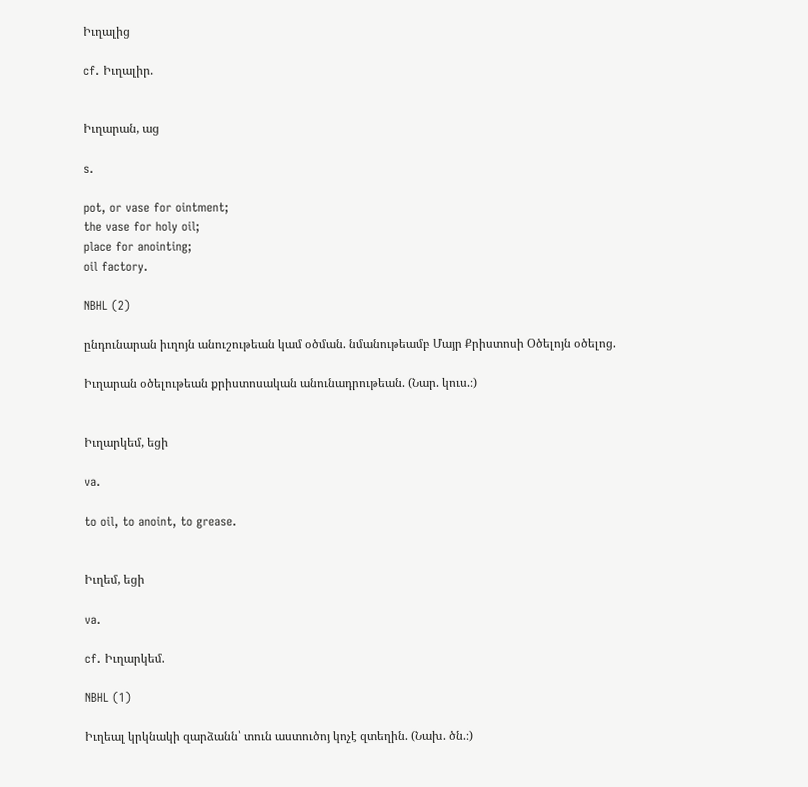Իւղալից

cf. Իւղալիր.


Իւղարան, աց

s.

pot, or vase for ointment;
the vase for holy oil;
place for anointing;
oil factory.

NBHL (2)

ընդունարան իւղոյն անուշութեան կամ օծման. նմանութեամբ Մայր Քրիստոսի Օծելոյն օծելոց.

Իւղարան օծելութեան քրիստոսական անունադրութեան. (Նար. կուս.։)


Իւղարկեմ, եցի

va.

to oil, to anoint, to grease.


Իւղեմ, եցի

va.

cf. Իւղարկեմ.

NBHL (1)

Իւղեալ կրկնակի զարձանն՝ տուն աստուծոյ կոչէ զտեղին. (Նախ. ծն.։)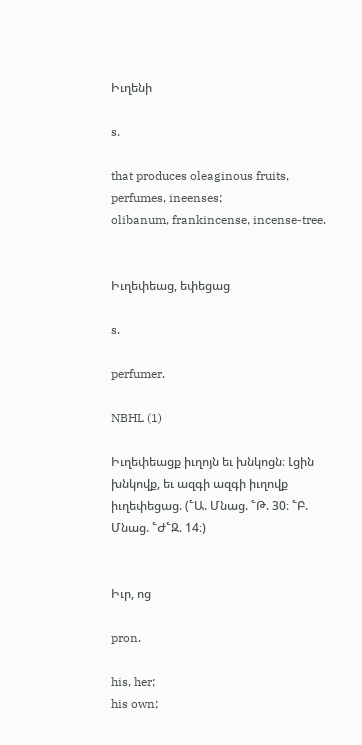Իւղենի

s.

that produces oleaginous fruits, perfumes, ineenses;
olibanum, frankincense, incense-tree.


Իւղեփեաց, եփեցաց

s.

perfumer.

NBHL (1)

Իւղեփեացք իւղոյն եւ խնկոցն։ Լցին խնկովք, եւ ազգի ազգի իւղովք իւղեփեցաց. (՟Ա. Մնաց. ՟Թ. 30։ ՟Բ. Մնաց. ՟Ժ՟Զ. 14։)


Իւր, ոց

pron.

his, her;
his own;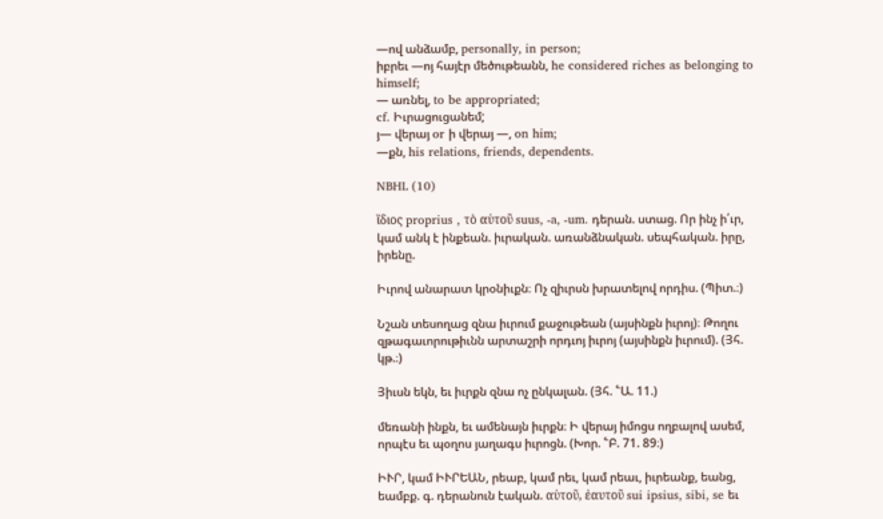—ով անձամբ, personally, in person;
իբրեւ —ոյ հայէր մեծութեանն, he considered riches as belonging to himself;
— առնել, to be appropriated;
cf. Իւրացուցանեմ;
յ— վերայ or ի վերայ —, on him;
—քն, his relations, friends, dependents.

NBHL (10)

ἵδιος proprius , τὸ αὑτοῦ suus, -a, -um. դերան. ստաց. Որ ինչ ի՛ւր, կամ անկ է ինքեան. իւրական. առանձնական. սեպհական. իրը, իրենը.

Իւրով անարատ կրօնիւքն։ Ոչ զիւրսն խրատելով որդիս. (Պիտ.։)

Նշան տեսողաց զնա իւրում քաջութեան (այսինքն իւրոյ)։ Թողու զթագաւորութիւնն արտաշրի որդւոյ իւրոյ (այսինքն իւրում). (Յհ. կթ.։)

Յիւսն եկն, եւ իւրքն զնա ոչ ընկալան. (Յհ. ՟Ա. 11.)

մեռանի ինքն, եւ ամենայն իւրքն։ Ի վերայ իմոցս ողբալով ասեմ, որպէս եւ պօղոս յաղագս իւրոցն. (Խոր. ՟Բ. 71. 89։)

ԻՒՐ, կամ ԻՒՐԵԱՆ, րեաբ, կամ րեւ, կամ րեաւ, իւրեանք, եանց, եամբք. գ. դերանուն էական. αὑτοῦ, ἐαυτοῦ sui ipsius, sibi, se եւ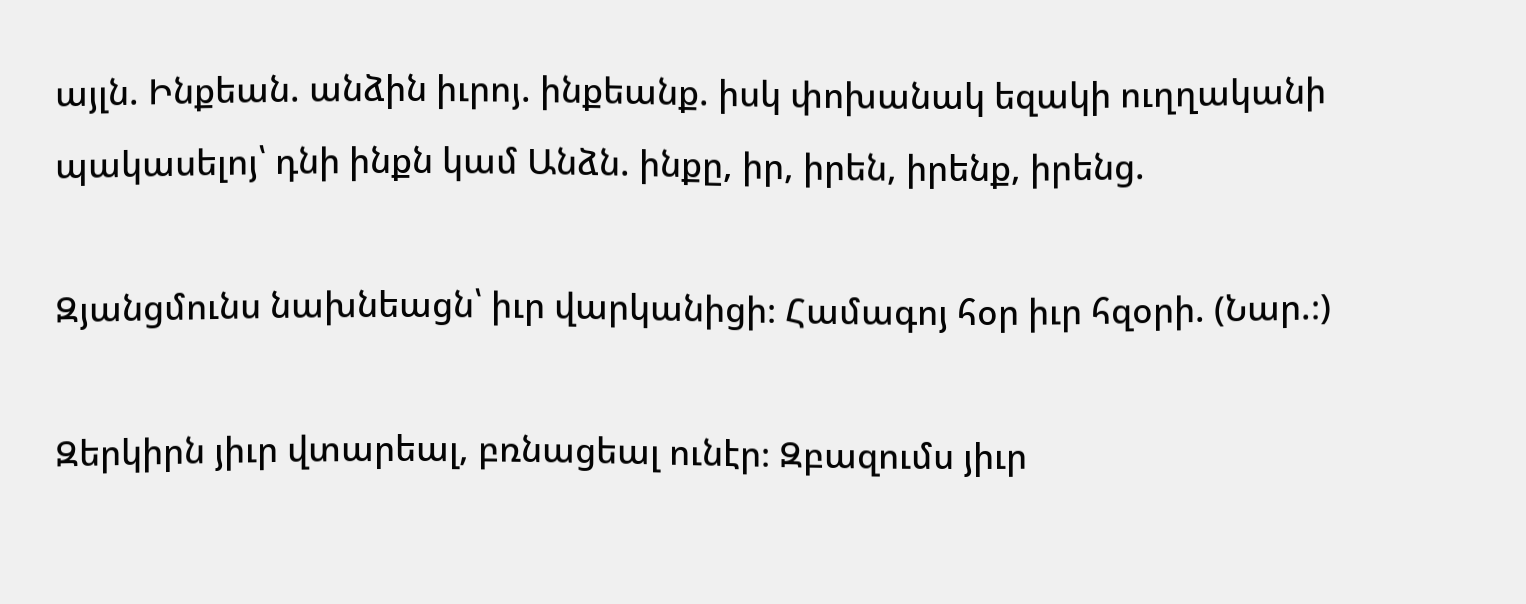այլն. Ինքեան. անձին իւրոյ. ինքեանք. իսկ փոխանակ եզակի ուղղականի պակասելոյ՝ դնի ինքն կամ Անձն. ինքը, իր, իրեն, իրենք, իրենց.

Զյանցմունս նախնեացն՝ իւր վարկանիցի։ Համագոյ հօր իւր հզօրի. (Նար.։)

Զերկիրն յիւր վտարեալ, բռնացեալ ունէր։ Զբազումս յիւր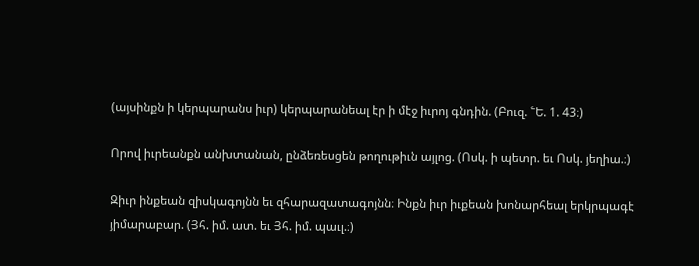(այսինքն ի կերպարանս իւր) կերպարանեալ էր ի մէջ իւրոյ գնդին. (Բուզ. ՟Ե. 1. 43։)

Որով իւրեանքն անխտանան, ընձեռեսցեն թողութիւն այլոց. (Ոսկ. ի պետր. եւ Ոսկ. յեղիա.։)

Զիւր ինքեան զիսկագոյնն եւ զհարազատագոյնն։ Ինքն իւր իւքեան խոնարհեալ երկրպագէ յիմարաբար. (Յհ. իմ. ատ. եւ Յհ. իմ. պաւլ.։)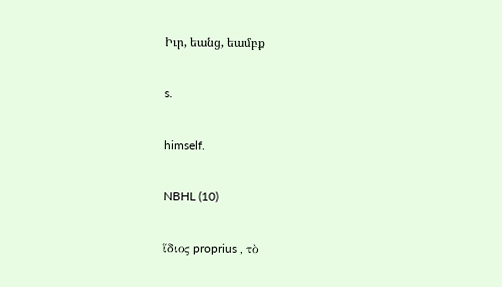Իւր, եանց, եամբք

s.

himself.

NBHL (10)

ἵδιος proprius , τὸ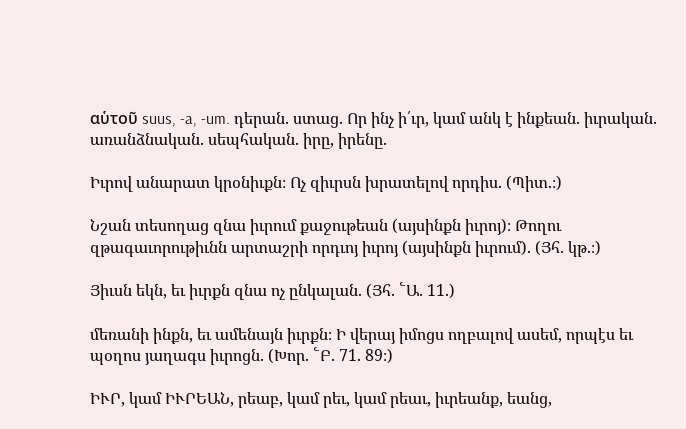αὑτοῦ suus, -a, -um. դերան. ստաց. Որ ինչ ի՛ւր, կամ անկ է ինքեան. իւրական. առանձնական. սեպհական. իրը, իրենը.

Իւրով անարատ կրօնիւքն։ Ոչ զիւրսն խրատելով որդիս. (Պիտ.։)

Նշան տեսողաց զնա իւրում քաջութեան (այսինքն իւրոյ)։ Թողու զթագաւորութիւնն արտաշրի որդւոյ իւրոյ (այսինքն իւրում). (Յհ. կթ.։)

Յիւսն եկն, եւ իւրքն զնա ոչ ընկալան. (Յհ. ՟Ա. 11.)

մեռանի ինքն, եւ ամենայն իւրքն։ Ի վերայ իմոցս ողբալով ասեմ, որպէս եւ պօղոս յաղագս իւրոցն. (Խոր. ՟Բ. 71. 89։)

ԻՒՐ, կամ ԻՒՐԵԱՆ, րեաբ, կամ րեւ, կամ րեաւ, իւրեանք, եանց,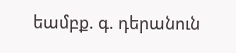եամբք. գ. դերանուն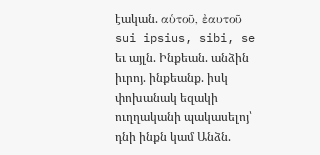էական. αὑτοῦ, ἐαυτοῦ sui ipsius, sibi, se եւ այլն. Ինքեան. անձին իւրոյ. ինքեանք. իսկ փոխանակ եզակի ուղղականի պակասելոյ՝ դնի ինքն կամ Անձն.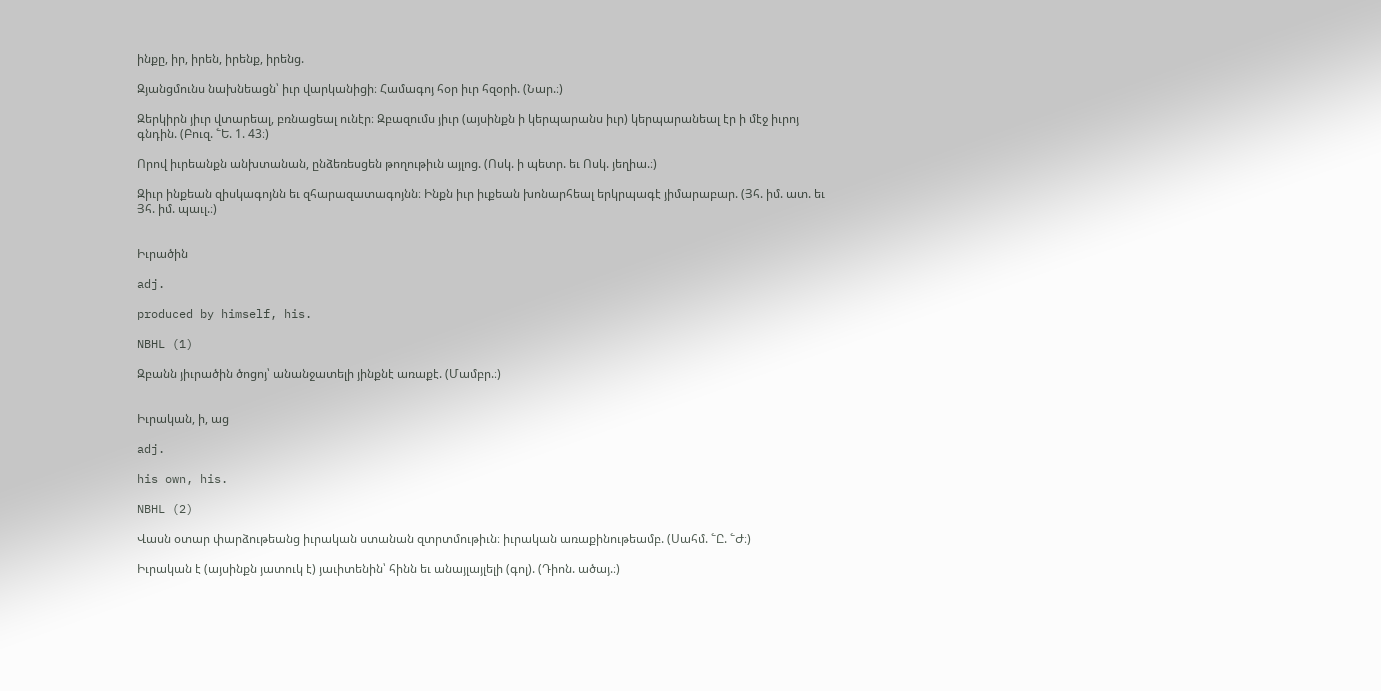ինքը, իր, իրեն, իրենք, իրենց.

Զյանցմունս նախնեացն՝ իւր վարկանիցի։ Համագոյ հօր իւր հզօրի. (Նար.։)

Զերկիրն յիւր վտարեալ, բռնացեալ ունէր։ Զբազումս յիւր (այսինքն ի կերպարանս իւր) կերպարանեալ էր ի մէջ իւրոյ գնդին. (Բուզ. ՟Ե. 1. 43։)

Որով իւրեանքն անխտանան, ընձեռեսցեն թողութիւն այլոց. (Ոսկ. ի պետր. եւ Ոսկ. յեղիա.։)

Զիւր ինքեան զիսկագոյնն եւ զհարազատագոյնն։ Ինքն իւր իւքեան խոնարհեալ երկրպագէ յիմարաբար. (Յհ. իմ. ատ. եւ Յհ. իմ. պաւլ.։)


Իւրածին

adj.

produced by himself, his.

NBHL (1)

Զբանն յիւրածին ծոցոյ՝ անանջատելի յինքնէ առաքէ. (Մամբր.։)


Իւրական, ի, աց

adj.

his own, his.

NBHL (2)

Վասն օտար փարձութեանց իւրական ստանան զտրտմութիւն։ իւրական առաքինութեամբ. (Սահմ. ՟Ը. ՟Ժ։)

Իւրական է (այսինքն յատուկ է) յաւիտենին՝ հինն եւ անայլայլելի (գոլ). (Դիոն. ածայ.։)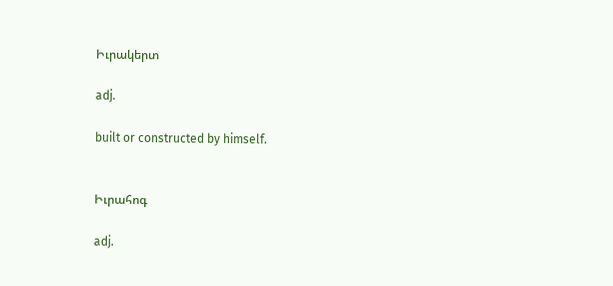Իւրակերտ

adj.

built or constructed by himself.


Իւրահոգ

adj.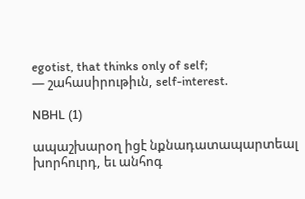egotist, that thinks only of self;
— շահասիրութիւն, self-interest.

NBHL (1)

ապաշխարօղ իցէ նքնադատապարտեալ խորհուրդ, եւ անհոգ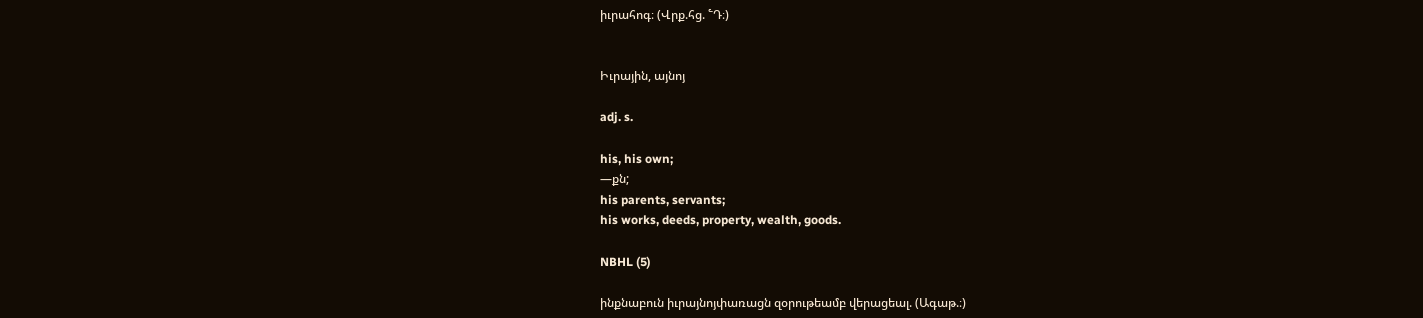իւրահոգ։ (Վրք.հց. ՟Դ։)


Իւրային, այնոյ

adj. s.

his, his own;
—քն;
his parents, servants;
his works, deeds, property, wealth, goods.

NBHL (5)

ինքնաբուն իւրայնոյփառացն զօրութեամբ վերացեալ. (Ագաթ.։)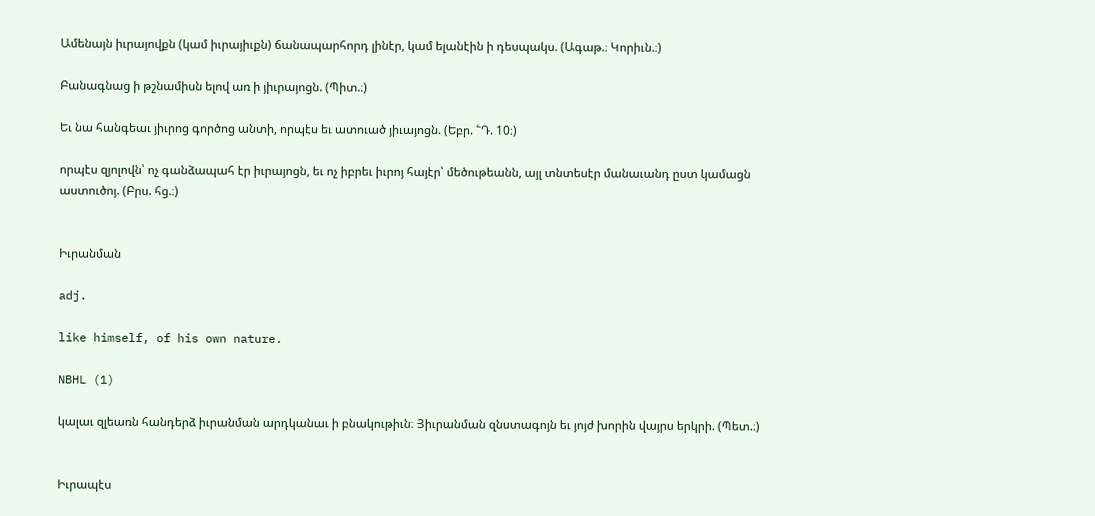Ամենայն իւրայովքն (կամ իւրայիւքն) ճանապարհորդ լինէր, կամ ելանէին ի դեսպակս. (Ագաթ.։ Կորիւն.։)

Բանագնաց ի թշնամիսն ելով առ ի յիւրայոցն. (Պիտ.։)

Եւ նա հանգեաւ յիւրոց գործոց անտի, որպէս եւ ատուած յիւայոցն. (Եբր. ՟Դ. 10։)

որպէս զյոլովն՝ ոչ գանձապահ էր իւրայոցն, եւ ոչ իբրեւ իւրոյ հայէր՝ մեծութեանն, այլ տնտեսէր մանաւանդ ըստ կամացն աստուծոյ. (Բրս. հց.։)


Իւրանման

adj.

like himself, of his own nature.

NBHL (1)

կալաւ զլեառն հանդերձ իւրանման արդկանաւ ի բնակութիւն։ Յիւրանման զնստագոյն եւ յոյժ խորին վայրս երկրի. (Պետ.։)


Իւրապէս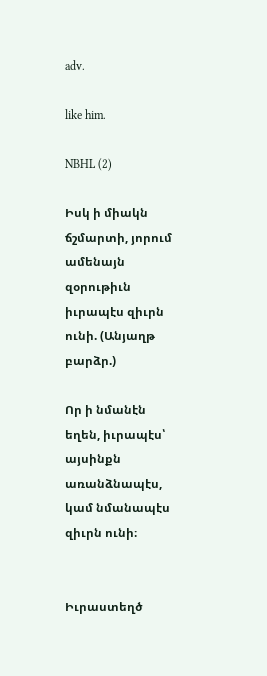adv.

like him.

NBHL (2)

Իսկ ի միակն ճշմարտի, յորում ամենայն զօրութիւն իւրապէս զիւրն ունի. (Անյաղթ բարձր.)

Որ ի նմանէն եղեն, իւրապէս՝ այսինքն առանձնապէս, կամ նմանապէս զիւրն ունի։


Իւրաստեղծ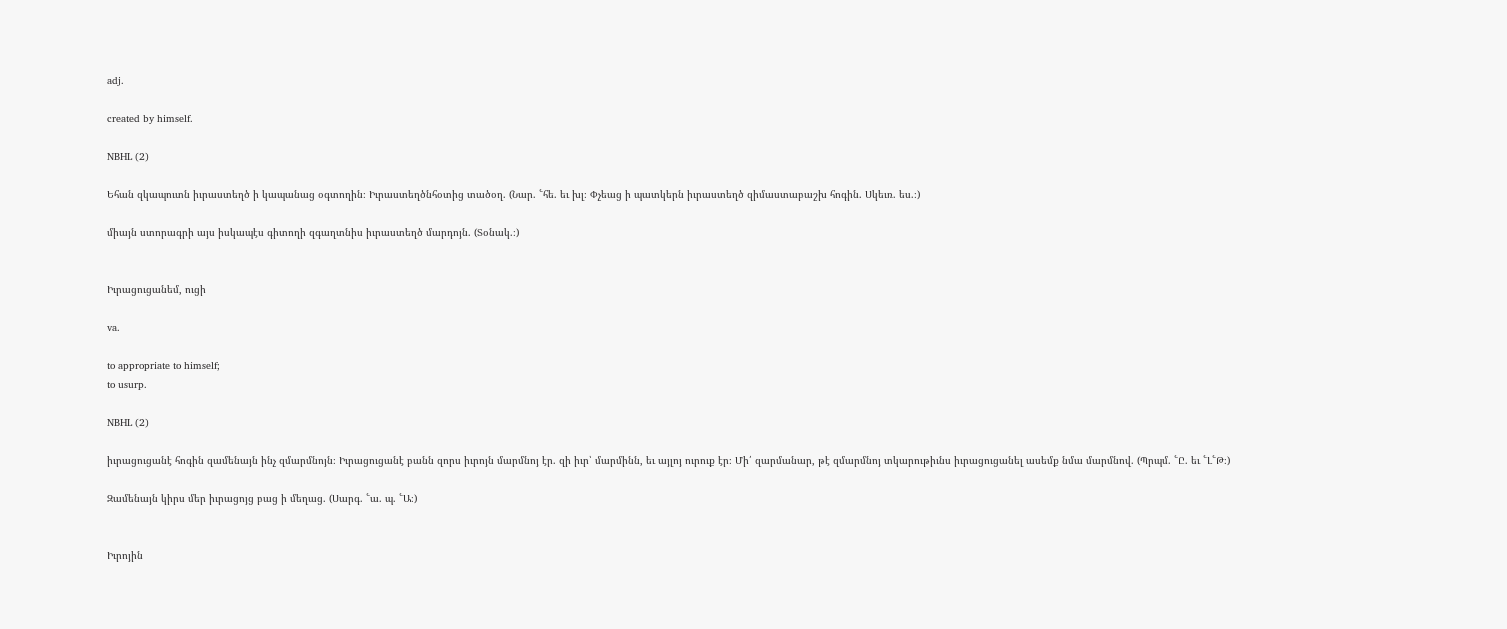adj.

created by himself.

NBHL (2)

Եհան զկապուտն իւրաստեղծ ի կապանաց օգտողին։ Իւրաստեղծնհօտից տածօղ. (Նար. ՟հե. եւ խլ։ Փչեաց ի պատկերն իւրաստեղծ զիմաստաբաշխ հոգին. Սկեւռ. ես.։)

միայն ստորագրի այս իսկապէս գիտողի զգաղտնիս իւրաստեղծ մարդոյն. (Տօնակ.։)


Իւրացուցանեմ, ուցի

va.

to appropriate to himself;
to usurp.

NBHL (2)

իւրացուցանէ հոգին զամենայն ինչ զմարմնոյն։ Իւրացուցանէ բանն զորս իւրոյն մարմնոյ էր. զի իւր՝ մարմինն, եւ այլոյ ուրուք էր։ Մի՛ զարմանար, թէ զմարմնոյ տկարութիւնս իւրացուցանել ասեմք նմա մարմնով. (Պրպմ. ՟Ը. եւ ՟Լ՟Թ։)

Զամենայն կիրս մեր իւրացոյց բաց ի մեղաց. (Սարգ. ՟ա. պ. ՟Ա։)


Իւրոյին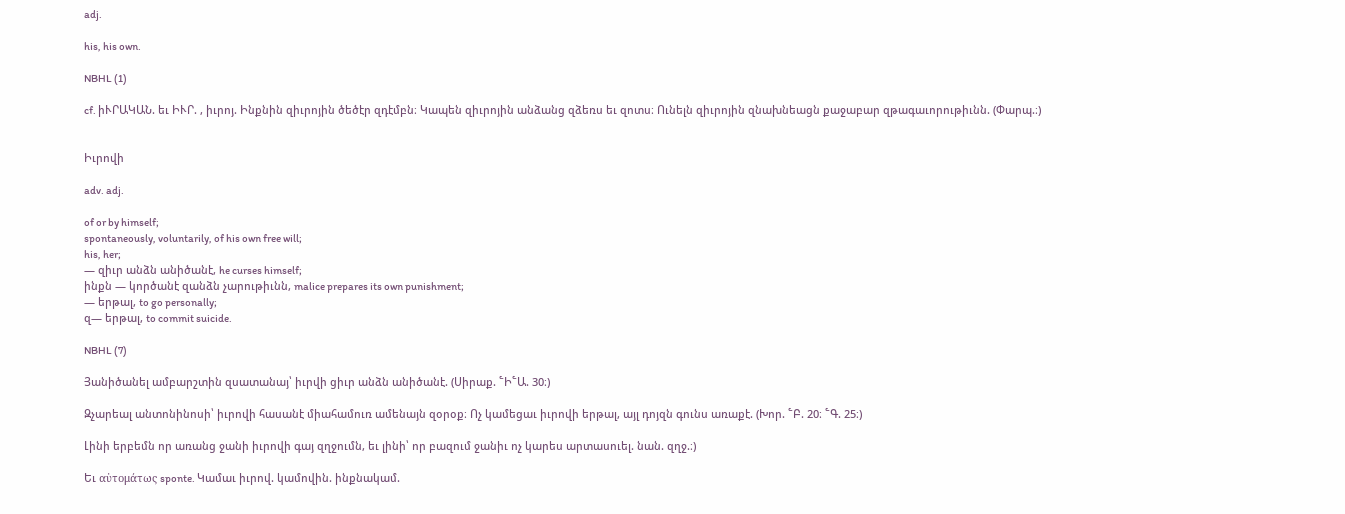adj.

his, his own.

NBHL (1)

cf. իՒՐԱԿԱՆ. եւ ԻՒՐ. , իւրոյ. Ինքնին զիւրոյին ծեծէր զդէմբն։ Կապեն զիւրոյին անձանց զձեռս եւ զոտս։ Ունելն զիւրոյին զնախնեացն քաջաբար զթագաւորութիւնն. (Փարպ.։)


Իւրովի

adv. adj.

of or by himself;
spontaneously, voluntarily, of his own free will;
his, her;
— զիւր անձն անիծանէ, he curses himself;
ինքն — կործանէ զանձն չարութիւնն, malice prepares its own punishment;
— երթալ, to go personally;
զ— երթալ, to commit suicide.

NBHL (7)

Յանիծանել ամբարշտին զսատանայ՝ իւրվի ցիւր անձն անիծանէ. (Սիրաք. ՟Ի՟Ա. 30։)

Զչարեալ անտոնինոսի՝ իւրովի հասանէ միահամուռ ամենայն զօրօք։ Ոչ կամեցաւ իւրովի երթալ, այլ դոյզն գունս առաքէ. (Խոր. ՟Բ. 20։ ՟Գ. 25։)

Լինի երբեմն որ առանց ջանի իւրովի գայ զղջումն, եւ լինի՝ որ բազում ջանիւ ոչ կարես արտասուել. նան. զղջ.։)

Եւ αὑτομάτως sponte. Կամաւ իւրով. կամովին. ինքնակամ.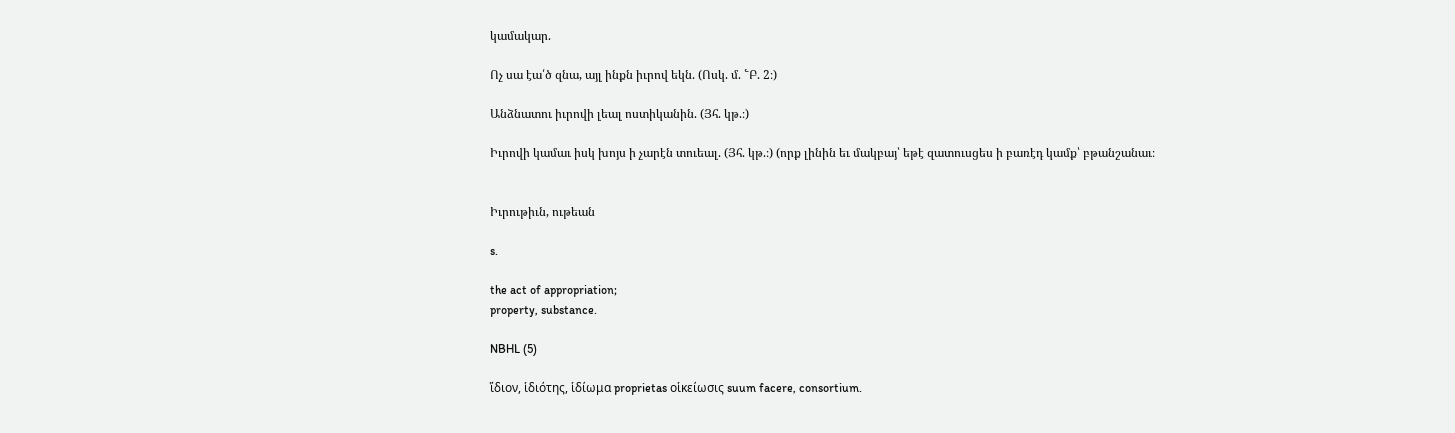կամակար.

Ոչ սա էա՛ծ զնա, այլ ինքն իւրով եկն. (Ոսկ. մ. ՟Բ. 2։)

Անձնատու իւրովի լեալ ոստիկանին. (Յհ. կթ.։)

Իւրովի կամաւ իսկ խոյս ի չարէն տուեալ. (Յհ. կթ.։) (որք լինին եւ մակբայ՝ եթէ զատուսցես ի բառէդ կամք՝ բթանշանաւ։


Իւրութիւն, ութեան

s.

the act of appropriation;
property, substance.

NBHL (5)

ἵδιον, ἱδιότης, ἱδίωμα proprietas οἱκείωσις suum facere, consortium.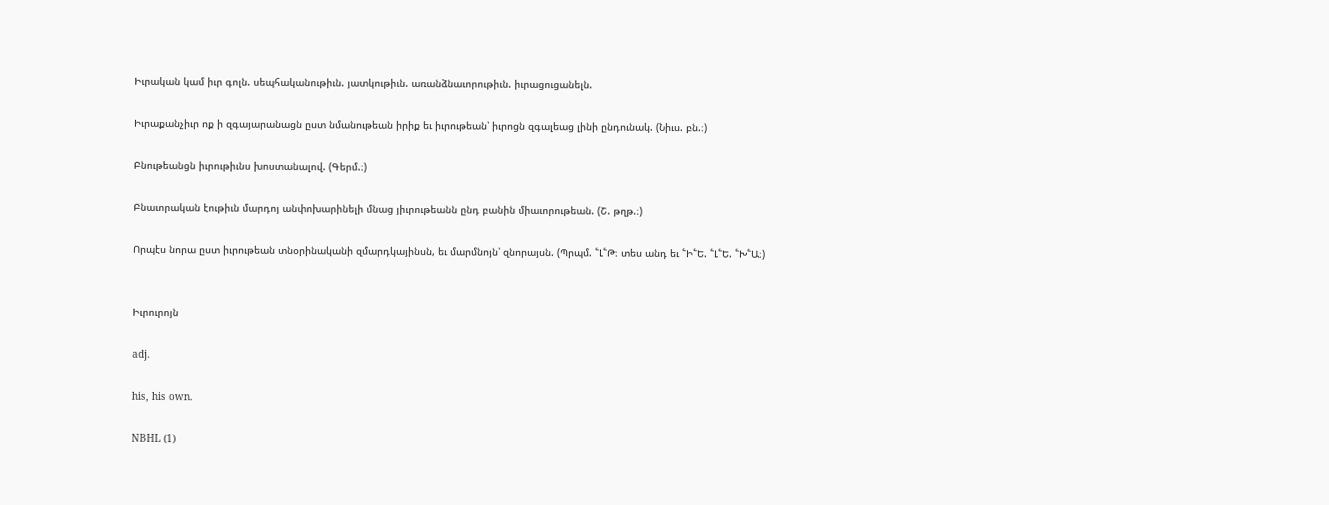Իւրական կամ իւր գոլն. սեպհականութիւն. յատկութիւն. առանձնաւորութիւն. իւրացուցանելն.

Իւրաքանչիւր ոք ի զգայարանացն ըստ նմանութեան իրիք եւ իւրութեան՝ իւրոցն զգալեաց լինի ընդունակ. (Նիւս. բն.։)

Բնութեանցն իւրութիւնս խոստանալով. (Գերմ.։)

Բնաւորական էութիւն մարդոյ անփոխարինելի մնաց յիւրութեանն ընդ բանին միաւորութեան. (Շ. թղթ.։)

Որպէս նորա ըստ իւրութեան տնօրինականի զմարդկայինսն, եւ մարմնոյն՝ զնորայսն. (Պրպմ. ՟Լ՟Թ։ տես անդ եւ ՟Ի՟Ե. ՟Լ՟Ե. ՟Խ՟Ա։)


Իւրուրոյն

adj.

his, his own.

NBHL (1)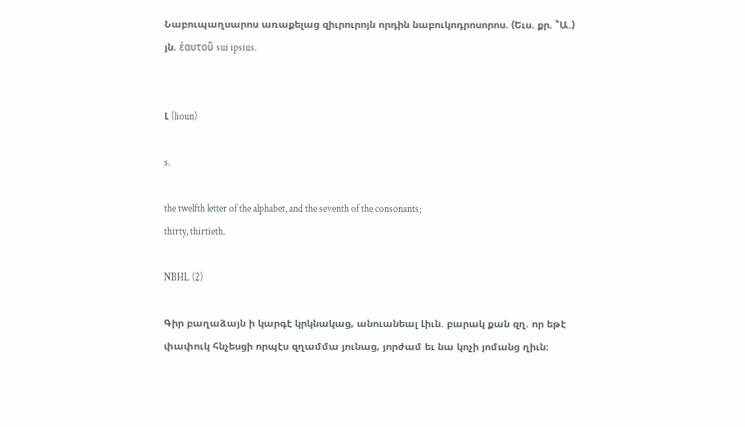Նաբուպաղսարոս առաքելաց զիւրուրոյն որդին նաբուկոդրոսորոս. (Եւս. քր. ՟Ա.) յն. ἐαυτοῦ sui ipsius.


Լ (lioun)

s.

the twelfth letter of the alphabet, and the seventh of the consonants;
thirty, thirtieth.

NBHL (2)

Գիր բաղաձայն ի կարգէ կրկնակաց, անուանեալ Լիւն. բարակ քան զղ. որ եթէ փափուկ հնչեսցի որպէս զղամմա յունաց, յորժամ եւ նա կոչի յոմանց ղիւն։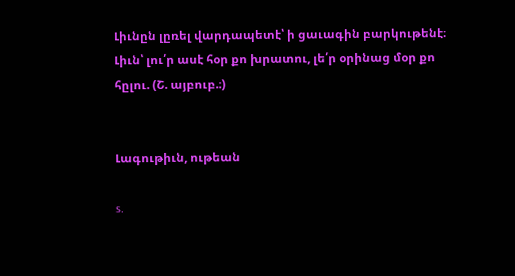Լիւնըն լըռել վարդապետէ՝ ի ցաւագին բարկութենէ։ Լիւն՝ լու՛ր ասէ հօր քո խրատու, լե՛ր օրինաց մօր քո հըլու. (Շ. այբուբ.։)


Լագութիւն, ութեան

s.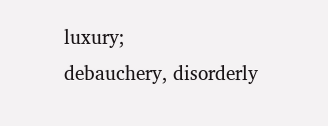luxury;
debauchery, disorderly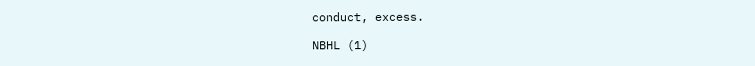conduct, excess.

NBHL (1)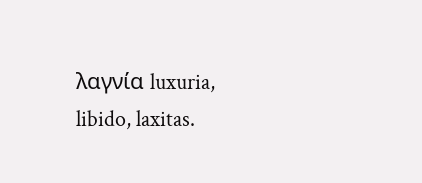λαγνία luxuria, libido, laxitas.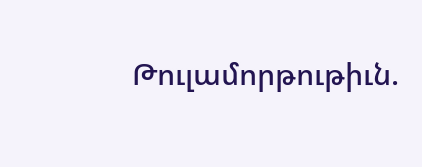Թուլամորթութիւն.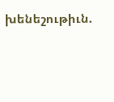խենեշութիւն.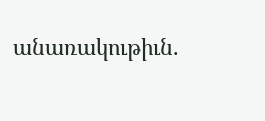անառակութիւն.